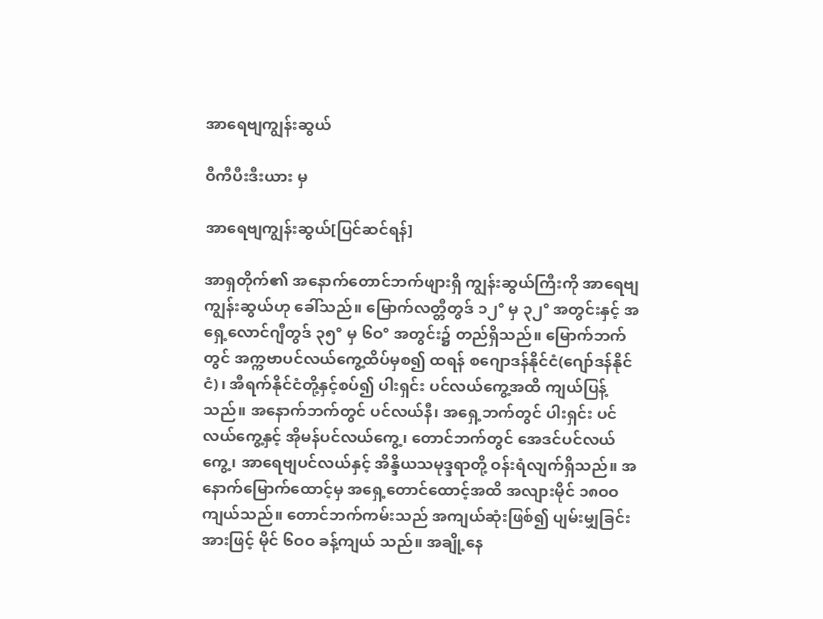အာရေဗျကျွန်းဆွယ်

ဝီကီပီးဒီးယား မှ

အာရေဗျကျွန်းဆွယ်[ပြင်ဆင်ရန်]

အာရှတိုက်၏ အနောက်တောင်ဘက်ဖျားရှိ ကျွန်းဆွယ်ကြီးကို အာရေဗျကျွန်းဆွယ်ဟု ခေါ်သည်။ မြောက်လတ္တီတွဒ် ၁၂° မှ ၃၂° အတွင်းနှင့် အရှေ့လောင်ဂျီတွဒ် ၃၅° မှ ၆ဝ° အတွင်း၌ တည်ရှိသည်။ မြောက်ဘက်တွင် အက္ကဗာပင်လယ်ကွေ့ထိပ်မှစ၍ ထရန် စဂျောဒန်နိုင်ငံ(ဂျော်ဒန်နိုင်ငံ)၊ အီရက်နိုင်ငံတို့နှင့်စပ်၍ ပါးရှင်း ပင်လယ်ကွေ့အထိ ကျယ်ပြန့်သည်။ အနောက်ဘက်တွင် ပင်လယ်နီ၊ အရှေ့ဘက်တွင် ပါးရှင်း ပင်လယ်ကွေ့နှင့် အိုမန်ပင်လယ်ကွေ့၊ တောင်ဘက်တွင် အေဒင်ပင်လယ်ကွေ့၊ အာရေဗျပင်လယ်နှင့် အိန္ဒိယသမုဒ္ဒရာတို့ ဝန်းရံလျက်ရှိသည်။ အနောက်မြောက်ထောင့်မှ အရှေ့တောင်ထောင့်အထိ အလျားမိုင် ၁၈ဝဝ ကျယ်သည်။ တောင်ဘက်ကမ်းသည် အကျယ်ဆုံးဖြစ်၍ ပျမ်းမျှခြင်းအားဖြင့် မိုင် ၆ဝဝ ခန့်ကျယ် သည်။ အချို့နေ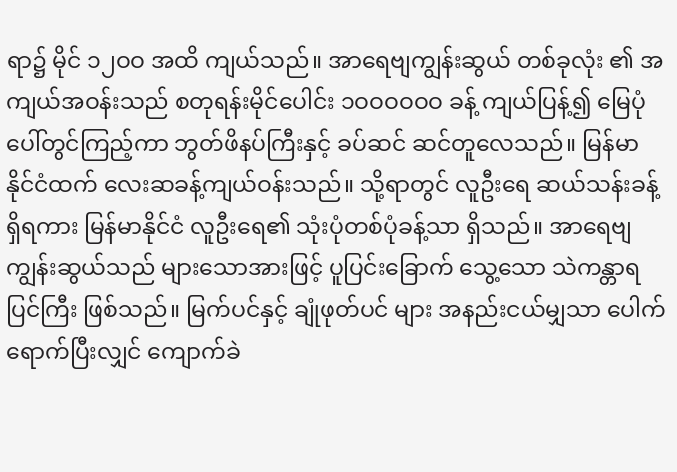ရာ၌ မိုင် ၁၂ဝဝ အထိ ကျယ်သည်။ အာရေဗျကျွန်းဆွယ် တစ်ခုလုံး ၏ အကျယ်အဝန်းသည် စတုရန်းမိုင်ပေါင်း ၁ဝဝဝဝဝဝ ခန့် ကျယ်ပြန့်၍ မြေပုံပေါ်တွင်ကြည့်ကာ ဘွတ်ဖိနပ်ကြီးနှင့် ခပ်ဆင် ဆင်တူလေသည်။ မြန်မာနိုင်ငံထက် လေးဆခန့်ကျယ်ဝန်းသည်။ သို့ရာတွင် လူဦးရေ ဆယ်သန်းခန့် ရှိရကား မြန်မာနိုင်ငံ လူဦးရေ၏ သုံးပုံတစ်ပုံခန့်သာ ရှိသည်။ အာရေဗျကျွန်းဆွယ်သည် များသောအားဖြင့် ပူပြင်းခြောက် သွေ့သော သဲကန္တာရပြင်ကြီး ဖြစ်သည်။ မြက်ပင်နှင့် ချုံဖုတ်ပင် များ အနည်းငယ်မျှသာ ပေါက်ရောက်ပြီးလျှင် ကျောက်ခဲ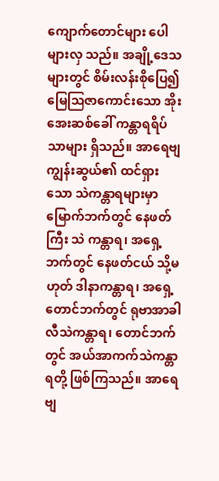ကျောက်တောင်များ ပေါများလှ သည်။ အချို့ဒေသများတွင် စိမ်းလန်းစိုပြေ၍ မြေဩဇာကောင်းသော အိုးအေးဆစ်ခေါ် ကန္တာရရိပ်သာများ ရှိသည်။ အာရေဗျကျွန်းဆွယ်၏ ထင်ရှား သော သဲကန္တာရများမှာ မြောက်ဘက်တွင် နေဖတ်ကြီး သဲ ကန္တာရ၊ အရှေ့ဘက်တွင် နေဖတ်ငယ် သို့မဟုတ် ဒါနာကန္တာရ၊ အရှေ့တောင်ဘက်တွင် ရုဗာအာခါလီသဲကန္တာရ၊ တောင်ဘက် တွင် အယ်အာကက်သဲကန္တာရတို့ ဖြစ်ကြသည်။ အာရေဗျ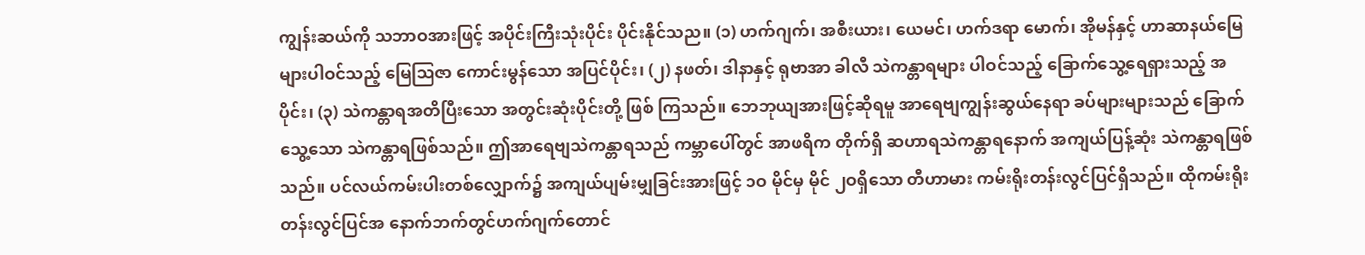ကျွန်းဆယ်ကို သဘာဝအားဖြင့် အပိုင်းကြီးသုံးပိုင်း ပိုင်းနိုင်သည။ (၁) ဟက်ဂျက်၊ အစီးယား၊ ယေမင်၊ ဟက်ဒရာ မောက်၊ အိုမန်နှင့် ဟာဆာနယ်မြေများပါဝင်သည့် မြေဩဇာ ကောင်းမွန်သော အပြင်ပိုင်း၊ (၂) နဖတ်၊ ဒါနာနှင့် ရုဗာအာ ခါလီ သဲကန္တာရများ ပါဝင်သည့် ခြောက်သွေ့ရေရှားသည့် အပိုင်း၊ (၃) သဲကန္တာရအတိပြီးသော အတွင်းဆုံးပိုင်းတို့ ဖြစ် ကြသည်။ ဘေဘုယျအားဖြင့်ဆိုရမူ အာရေဗျကျွန်းဆွယ်နေရာ ခပ်များများသည် ခြောက်သွေ့သော သဲကန္တာရဖြစ်သည်။ ဤအာရေဗျသဲကန္တာရသည် ကမ္ဘာပေါ်တွင် အာဖရိက တိုက်ရှိ ဆဟာရသဲကန္တာရနောက် အကျယ်ပြန့်ဆုံး သဲကန္တာရဖြစ်သည်။ ပင်လယ်ကမ်းပါးတစ်လျှောက်၌ အကျယ်ပျမ်းမျှခြင်းအားဖြင့် ၁ဝ မိုင်မှ မိုင် ၂ဝရှိသော တီဟာမား ကမ်းရိုးတန်းလွင်ပြင်ရှိသည်။ ထိုကမ်းရိုးတန်းလွင်ပြင်အ နောက်ဘက်တွင်ဟက်ဂျက်တောင်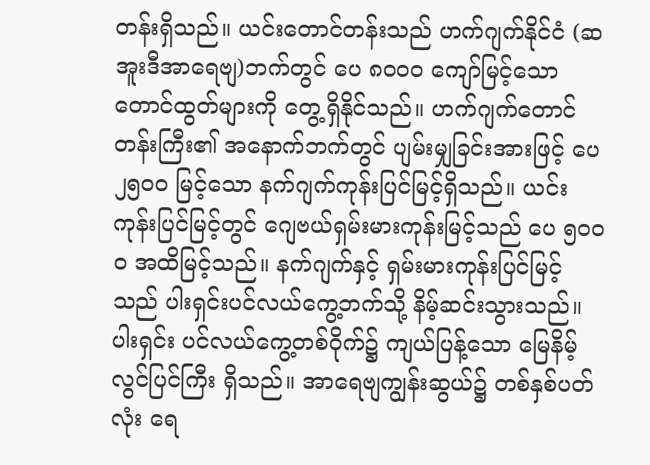တန်းရှိသည်။ ယင်းတောင်တန်းသည် ဟက်ဂျက်နိုင်ငံ (ဆအူးဒီအာရေဗျ)ဘက်တွင် ပေ ၈ဝဝဝ ကျော်မြင့်သော တောင်ထွတ်များကို တွေ့ရှိနိုင်သည်။ ဟက်ဂျက်တောင်တန်းကြီး၏ အနောက်ဘက်တွင် ပျမ်းမျှခြင်းအားဖြင့် ပေ ၂၅ဝဝ မြင့်သော နက်ဂျက်ကုန်းပြင်မြင့်ရှိသည်။ ယင်းကုန်းပြင်မြင့်တွင် ဂျေဗယ်ရှမ်းမားကုန်းမြင့်သည် ပေ ၅ဝဝဝ အထိမြင့်သည်။ နက်ဂျက်နှင့် ရှမ်းမားကုန်းပြင်မြင့်သည် ပါးရှင်းပင်လယ်ကွေ့ဘက်သို့ နိမ့်ဆင်းသွားသည်။ ပါးရှင်း ပင်လယ်ကွေ့တစ်ဝိုက်၌ ကျယ်ပြန့်သော မြေနိမ့်လွင်ပြင်ကြီး ရှိသည်။ အာရေဗျကျွန်းဆွယ်၌ တစ်နှစ်ပတ်လုံး ရေ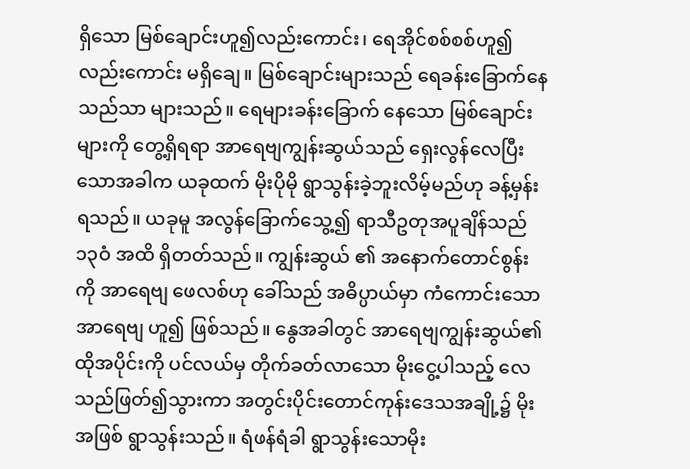ရှိသော မြစ်ချောင်းဟူ၍လည်းကောင်း၊ ရေအိုင်စစ်စစ်ဟူ၍ လည်းကောင်း မရှိချေ။ မြစ်ချောင်းများသည် ရေခန်းခြောက်နေသည်သာ များသည်။ ရေများခန်းခြောက် နေသော မြစ်ချောင်းများကို တွေ့ရှိရရာ အာရေဗျကျွန်းဆွယ်သည် ရှေးလွန်လေပြီးသောအခါက ယခုထက် မိုးပိုမို ရွာသွန်းခဲ့ဘူးလိမ့်မည်ဟု ခန့်မှန်းရသည်။ ယခုမူ အလွန်ခြောက်သွေ့၍ ရာသီဥတုအပူချိန်သည် ၁၃ဝံ အထိ ရှိတတ်သည်။ ကျွန်းဆွယ် ၏ အနောက်တောင်စွန်းကို အာရေဗျ ဖေလစ်ဟု ခေါ်သည် အဓိပ္ပာယ်မှာ ကံကောင်းသော အာရေဗျ ဟူ၍ ဖြစ်သည်။ နွေအခါတွင် အာရေဗျကျွန်းဆွယ်၏ ထိုအပိုင်းကို ပင်လယ်မှ တိုက်ခတ်လာသော မိုးငွေ့ပါသည့် လေသည်ဖြတ်၍သွားကာ အတွင်းပိုင်းတောင်ကုန်းဒေသအချို့၌ မိုးအဖြစ် ရွာသွန်းသည်။ ရံဖန်ရံခါ ရွာသွန်းသောမိုး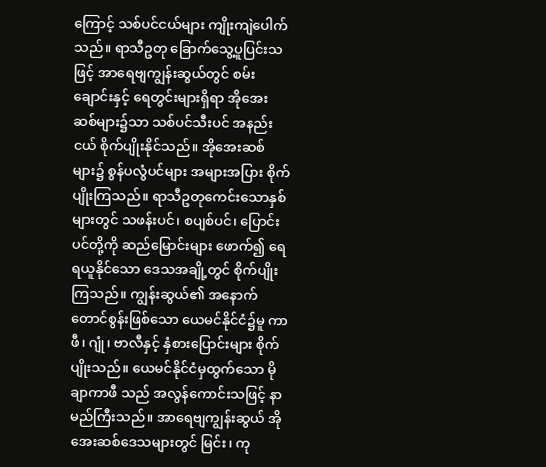ကြောင့် သစ်ပင်ငယ်များ ကျိုးကျဲပေါက်သည်။ ရာသီဥတု ခြောက်သွေ့ပူပြင်းသဖြင့် အာရေဗျကျွန်းဆွယ်တွင် စမ်းချောင်းနှင့် ရေတွင်းများရှိရာ အိုအေး ဆစ်များ၌သာ သစ်ပင်သီးပင် အနည်းငယ် စိုက်ပျိုးနိုင်သည်။ အိုအေးဆစ်များ၌ စွန်ပလွံပင်များ အများအပြား စိုက်ပျိုးကြသည်။ ရာသီဥတုကေင်းသောနှစ်များတွင် သဖန်းပင်၊ စပျစ်ပင်၊ ပြောင်းပင်တို့ကို ဆည်မြောင်းများ ဖောက်၍ ရေရယူနိုင်သော ဒေသအချို့တွင် စိုက်ပျိုးကြသည်။ ကျွန်းဆွယ်၏ အနောက်တောင်စွန်းဖြစ်သော ယေမင်နိုင်ငံ၌မူ ကာဖီ၊ ဂျုံ၊ ဗာလီနှင့် နှံစားပြောင်းများ စိုက်ပျိုးသည်။ ယေမင်နိုင်ငံမှထွက်သော မိုချာကာဖီ သည် အလွန်ကောင်းသဖြင့် နာမည်ကြီးသည်။ အာရေဗျကျွန်းဆွယ် အိုအေးဆစ်ဒေသများတွင် မြင်း၊ ကု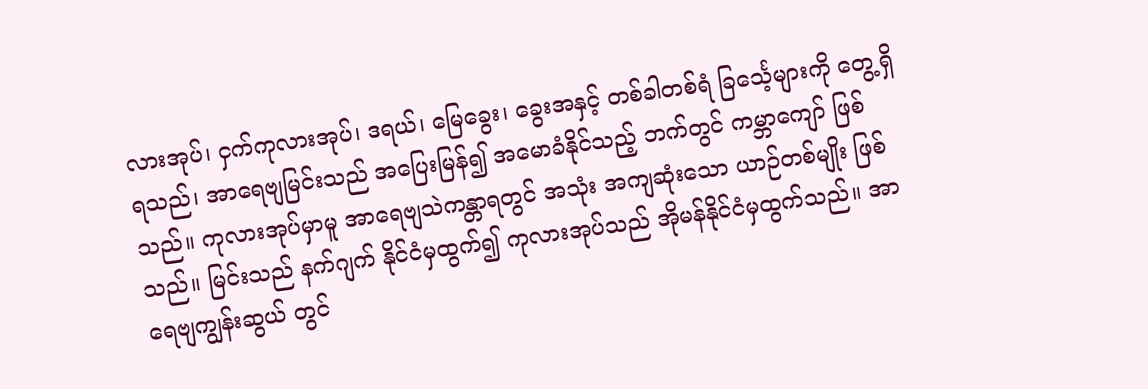လားအုပ်၊ ငှက်ကုလားအုပ်၊ ဒရယ်၊ မြေခွေး၊ ခွေးအနှင့် တစ်ခါတစ်ရံ ခြင်္သေ့များကို တွေ့ရှိရသည်၊ အာရေဗျမြင်းသည် အပြေးမြန်၍ အမောခံနိုင်သည့် ဘက်တွင် ကမ္ဘာကျော် ဖြစ်သည်။ ကုလားအုပ်မှာမူ အာရေဗျသဲကန္တာရတွင် အသုံး အကျဆုံးသော ယာဉ်တစ်မျိုး ဖြစ်သည်။ မြင်းသည် နက်ဂျက် နိုင်ငံမှထွက်၍ ကုလားအုပ်သည် အိုမန်နိုင်ငံမှထွက်သည်။ အာရေဗျကျွန်းဆွယ် တွင်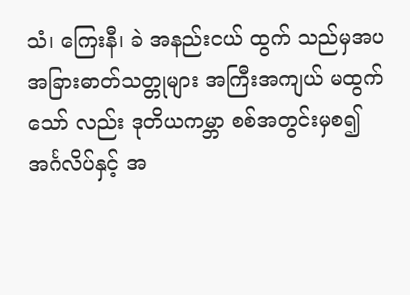သံ၊ ကြေးနီ၊ ခဲ အနည်းငယ် ထွက် သည်မှအပ အခြားဓာတ်သတ္တုများ အကြီးအကျယ် မထွက်သော် လည်း ဒုတိယကမ္ဘာ စစ်အတွင်းမှစ၍ အင်္ဂလိပ်နှင့် အ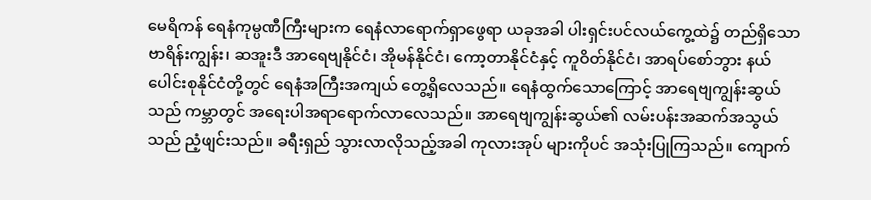မေရိကန် ရေနံကုမ္ပဏီကြီးများက ရေနံလာရောက်ရှာဖွေရာ ယခုအခါ ပါးရှင်းပင်လယ်ကွေ့ထဲ၌ တည်ရှိသော ဗာရိန်းကျွန်း၊ ဆအူးဒီ အာရေဗျနိုင်ငံ၊ အိုမန်နိုင်ငံ၊ ကော့တာနိုင်ငံနှင့် ကူဝိတ်နိုင်ငံ၊ အာရပ်စော်ဘွား နယ်ပေါင်းစုနိုင်ငံတို့တွင် ရေနံအကြီးအကျယ် တွေ့ရှိလေသည်။ ရေနံထွက်သောကြောင့် အာရေဗျကျွန်းဆွယ် သည် ကမ္ဘာတွင် အရေးပါအရာရောက်လာလေသည်။ အာရေဗျကျွန်းဆွယ်၏ လမ်းပန်းအဆက်အသွယ်သည် ညံ့ဖျင်းသည်။ ခရီးရှည် သွားလာလိုသည့်အခါ ကုလားအုပ် များကိုပင် အသုံးပြုကြသည်။ ကျောက်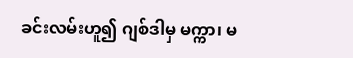ခင်းလမ်းဟူ၍ ဂျစ်ဒါမှ မက္ကာ၊ မ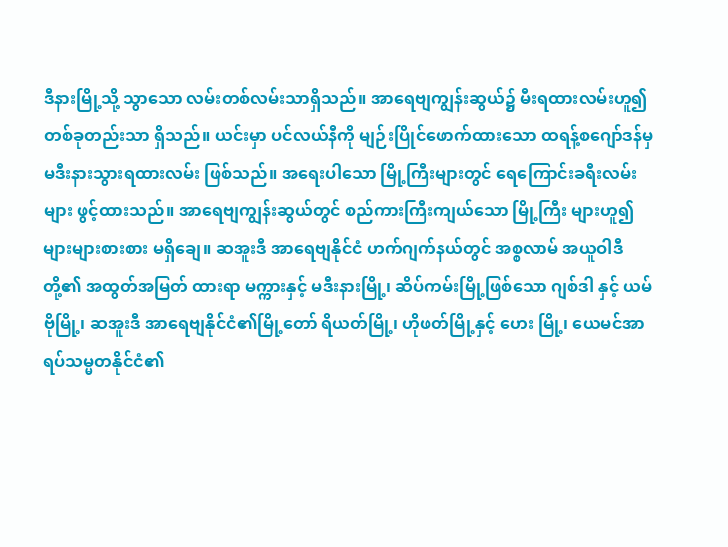ဒီနားမြို့သို့ သွာသော လမ်းတစ်လမ်းသာရှိသည်။ အာရေဗျကျွန်းဆွယ်၌ မီးရထားလမ်းဟူ၍ တစ်ခုတည်းသာ ရှိသည်။ ယင်းမှာ ပင်လယ်နီကို မျဉ်းပြိုင်ဖောက်ထားသော ထရန့်စဂျော်ဒန်မှ မဒီးနားသွားရထားလမ်း ဖြစ်သည်။ အရေးပါသော မြို့ကြီးများတွင် ရေကြောင်းခရီးလမ်းများ ဖွင့်ထားသည်။ အာရေဗျကျွန်းဆွယ်တွင် စည်ကားကြီးကျယ်သော မြို့ကြီး များဟူ၍ များများစားစား မရှိချေ။ ဆအူးဒီ အာရေဗျနိုင်ငံ ဟက်ဂျက်နယ်တွင် အစ္စလာမ် အယူဝါဒီတို့၏ အထွတ်အမြတ် ထားရာ မက္ကားနှင့် မဒီးနားမြို့၊ ဆိပ်ကမ်းမြို့ဖြစ်သော ဂျစ်ဒါ နှင့် ယမ်ဗိုမြို့၊ ဆအူးဒီ အာရေဗျနိုင်ငံ၏မြို့တော် ရိယတ်မြို့၊ ဟိုဖတ်မြို့နှင့် ဟေး မြို့၊ ယေမင်အာရပ်သမ္မတနိုင်ငံ၏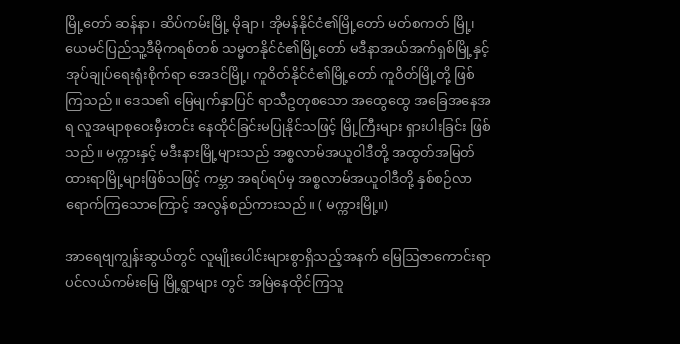မြို့တော် ဆန်နာ၊ ဆိပ်ကမ်းမြို့ မိုချာ၊ အိုမန်နိုင်ငံ၏မြို့တော် မတ်စကတ် မြို့၊ ယေမင်ပြည်သူ့ဒီမိုကရစ်တစ် သမ္မတနိုင်ငံ၏မြို့တော် မဒီနာအယ်အက်ရှစ်မြို့နှင့် အုပ်ချုပ်ရေးရုံးစိုက်ရာ အေဒင်မြို့၊ ကူဝိတ်နိုင်ငံ၏မြို့တော် ကူဝိတ်မြို့တို့ ဖြစ်ကြသည်။ ဒေသ၏ မြေမျက်နှာပြင် ရာသီဥတုစသော အထွေထွေ အခြေအနေအရ လူအမျာစုဝေးမှီးတင်း နေထိုင်ခြင်းမပြုနိုင်သဖြင့် မြို့ကြီးများ ရှားပါးခြင်း ဖြစ်သည်။ မက္ကားနှင့် မဒီးနားမြို့များသည် အစ္စလာမ်အယူဝါဒီတို့ အထွတ်အမြတ်ထားရာမြို့များဖြစ်သဖြင့် ကမ္ဘာ အရပ်ရပ်မှ အစ္စလာမ်အယူဝါဒီတို့ နှစ်စဉ်လာရောက်ကြသောကြောင့် အလွန်စည်ကားသည်။ ( မက္ကားမြို့။)

အာရေဗျကျွန်းဆွယ်တွင် လူမျိုးပေါင်းများစွာရှိသည့်အနက် မြေဩဇာကောင်းရာ ပင်လယ်ကမ်းမြေ မြို့ရွာများ တွင် အမြဲနေထိုင်ကြသူ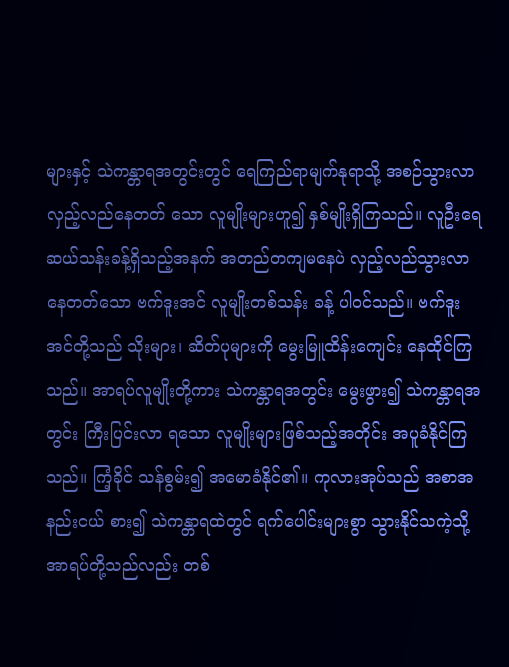များနှင့် သဲကန္တာရအတွင်းတွင် ရေကြည်ရာမျက်နုရာသို့ အစဉ်သွားလာ လှည့်လည်နေတတ် သော လူမျိုးများဟူ၍ နှစ်မျိုးရှိကြသည်။ လူဦးရေ ဆယ်သန်းခန့်ရှိသည့်အနက် အတည်တကျမနေပဲ လှည့်လည်သွားလာနေတတ်သော ဗက်ဒူးအင် လူမျိုးတစ်သန်း ခန့် ပါဝင်သည်။ ဗက်ဒူးအင်တို့သည် သိုးများ၊ ဆိတ်ပုများကို မွေးမြူထိန်းကျေင်း နေထိုင်ကြ သည်။ အာရပ်လူမျိုးတို့ကား သဲကန္တာရအတွင်း မွေးဖွား၍ သဲကန္တာရအတွင်း ကြီးပြင်းလာ ရသော လူမျိုးများဖြစ်သည့်အတိုင်း အပူခံနိုင်ကြသည်။ ကြံ့ခိုင် သန်စွမ်း၍ အမောခံနိုင်၏။ ကုလားအုပ်သည် အစာအနည်းငယ် စား၍ သဲကန္တာရထဲတွင် ရက်ပေါင်းများစွာ သွားနိုင်သကဲ့သို့ အာရပ်တို့သည်လည်း တစ်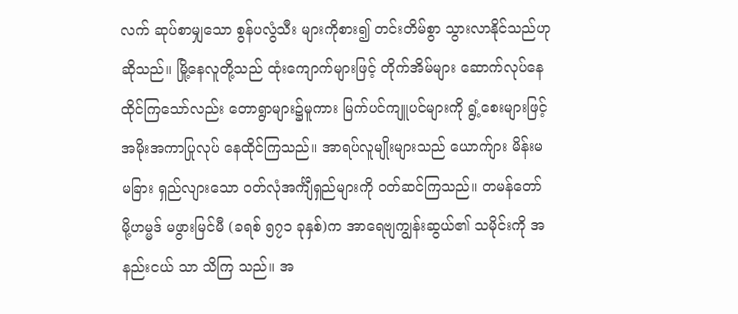လက် ဆုပ်စာမျှသော စွန်ပလွံသီး များကိုစား၍ တင်းတိမ်စွာ သွားလာနိုင်သည်ဟု ဆိုသည်။ မြို့နေလူတို့သည် ထုံးကျောက်များဖြင့် တိုက်အိမ်များ ဆောက်လုပ်နေထိုင်ကြသော်လည်း တောရွာများ၌မူကား မြက်ပင်ကျူပင်များကို ရွံ့စေးများဖြင့် အမိုးအကာပြုလုပ် နေထိုင်ကြသည်။ အာရပ်လူမျိုးများသည် ယောက်ျား မိန်းမ မခြား ရှည်လျားသော ဝတ်လုံအင်္ကျီရှည်များကို ဝတ်ဆင်ကြသည်။ တမန်တော် မို့ဟမ္မဒ် မဖွားမြင်မီ (ခရစ် ၅၇၁ ခုနှစ်)က အာရေဗျကျွန်းဆွယ်၏ သမိုင်းကို အနည်းငယ် သာ သိကြ သည်။ အ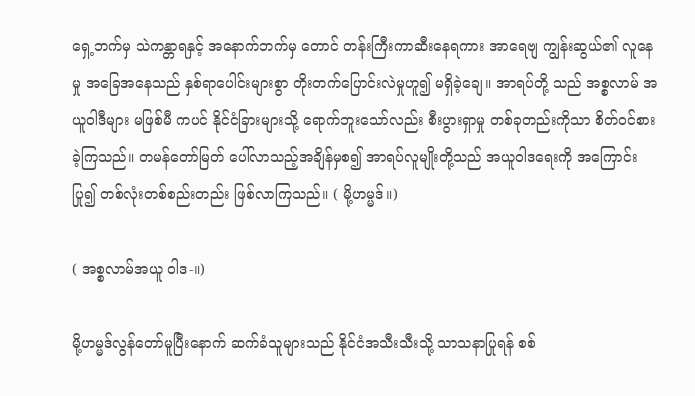ရှေ့ဘက်မှ သဲကန္တာရနှင့် အနောက်ဘက်မှ တောင် တန်းကြီးကာဆီးနေရကား အာရေဗျ ကျွန်းဆွယ်၏ လူနေမှု အခြေအနေသည် နှစ်ရာပေါင်းများစွာ တိုးတက်ပြောင်းလဲမှုဟူ၍ မရှိခဲ့ချေ။ အာရပ်တို့ သည် အစ္စလာမ် အယူဝါဒီများ မဖြစ်မီ ကပင် နိုင်ငံခြားများသို့ ရောက်ဘူးသော်လည်း စီးပွားရှာမှု တစ်ခုတည်းကိုသာ စိတ်ဝင်စားခဲ့ကြသည်။ တမန်တော်မြတ် ပေါ်လာသည့်အချိန်မှစ၍ အာရပ်လူမျိုးတို့သည် အယူဝါဒရေးကို အကြောင်းပြု၍ တစ်လုံးတစ်စည်းတည်း ဖြစ်လာကြသည်။ ( မို့ဟမ္မဒ်။)

( အစ္စလာမ်အယူ ဝါဒ-။)

မို့ဟမ္မဒ်လွန်တော်မူပြီးနောက် ဆက်ခံသူများသည် နိုင်ငံအသီးသီးသို့ သာသနာပြုရန် စစ်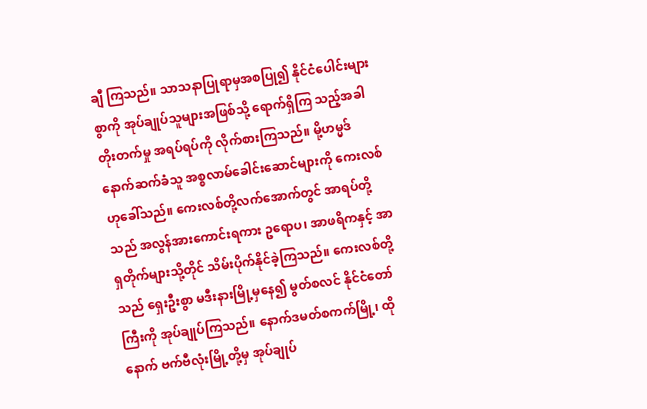ချီ ကြသည်။ သာသနာပြုရာမှအစပြု၍ နိုင်ငံပေါင်းများစွာကို အုပ်ချုပ်သူများအဖြစ်သို့ ရောက်ရှိကြ သည့်အခါ တိုးတက်မှု အရပ်ရပ်ကို လိုက်စားကြသည်။ မို့ဟမ္မဒ်နောက်ဆက်ခံသူ အစ္စလာမ်ခေါင်းဆောင်များကို ကေးလစ်ဟုခေါ်သည်။ ကေးလစ်တို့လက်အောက်တွင် အာရပ်တို့သည် အလွန်အားကောင်းရကား ဥရောပ၊ အာဖရိကနှင့် အာရှတိုက်များသို့တိုင် သိမ်းပိုက်နိုင်ခဲ့ကြသည်။ ကေးလစ်တို့သည် ရှေးဦးစွာ မဒီးနားမြို့မှနေ၍ မွတ်စလင် နိုင်ငံတော်ကြီးကို အုပ်ချုပ်ကြသည်။ နောက်ဒမတ်စကက်မြို့၊ ထိုနောက် ဗက်ဗီလုံးမြို့တို့မှ အုပ်ချုပ်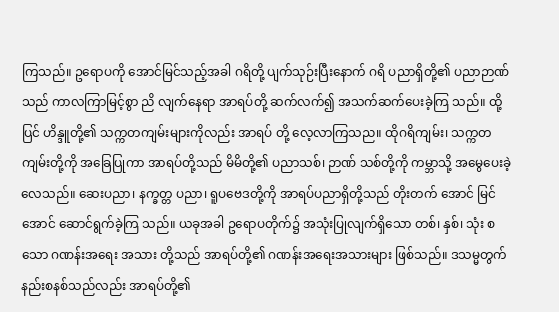ကြသည်။ ဥရောပကို အောင်မြင်သည့်အခါ ဂရိတို့ ပျက်သုဉ်းပြီးနောက် ဂရိ ပညာရှိတို့၏ ပညာဉာဏ်သည် ကာလကြာမြင့်စွာ ညိ လျက်နေရာ အာရပ်တို့ ဆက်လက်၍ အသက်ဆက်ပေးခဲ့ကြ သည်။ ထို့ပြင် ဟိန္ဒူတို့၏ သက္ကတကျမ်းများကိုလည်း အာရပ် တို့ လေ့လာကြသည။ ထိုဂရိကျမ်း၊ သက္ကတကျမ်းတို့ကို အခြေပြုကာ အာရပ်တို့သည် မိမိတို့၏ ပညာသစ်၊ ဉာဏ် သစ်တို့ကို ကမ္ဘာသို့ အမွေပေးခဲ့လေသည်။ ဆေးပညာ၊ နက္ခတ္တ ပညာ၊ ရူပဗေဒတို့ကို အာရပ်ပညာရှိတို့သည် တိုးတက် အောင် မြင်အောင် ဆောင်ရွက်ခဲ့ကြ သည်။ ယခုအခါ ဥရောပတိုက်၌ အသုံးပြုလျက်ရှိသော တစ်၊ နှစ်၊ သုံး စသော ဂဏန်းအရေး အသား တို့သည် အာရပ်တို့၏ ဂဏန်းအရေးအသားများ ဖြစ်သည်။ ဒသမ္မတွက်နည်းစနစ်သည်လည်း အာရပ်တို့၏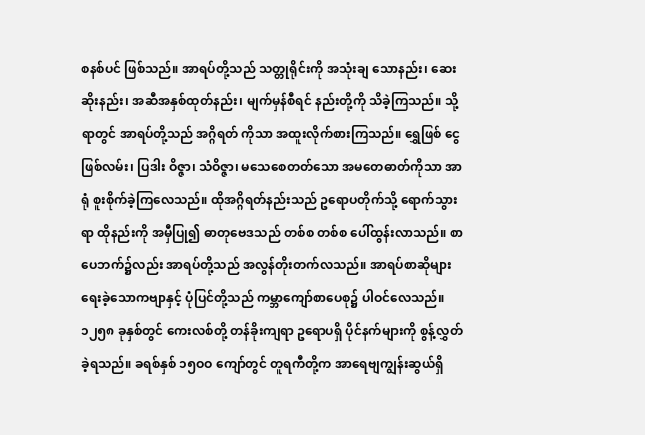စနစ်ပင် ဖြစ်သည်။ အာရပ်တို့သည် သတ္တုရိုင်းကို အသုံးချ သောနည်း၊ ဆေးဆိုးနည်း၊ အဆီအနှစ်ထုတ်နည်း၊ မျက်မှန်စီရင် နည်းတို့ကို သိခဲ့ကြသည်။ သို့ရာတွင် အာရပ်တို့သည် အဂ္ဂိရတ် ကိုသာ အထူးလိုက်စားကြသည်။ ရွှေဖြစ် ငွေဖြစ်လမ်း၊ ပြဒါး ဝိဇ္ဇာ၊ သံဝိဇ္ဇာ၊ မသေစေတတ်သော အမတေဓာတ်ကိုသာ အာရုံ စူးစိုက်ခဲ့ကြလေသည်။ ထိုအဂ္ဂိရတ်နည်းသည် ဥရောပတိုက်သို့ ရောက်သွားရာ ထိုနည်းကို အမှီပြု၍ ဓာတုဗေဒသည် တစ်စ တစ်စ ပေါ်ထွန်းလာသည်။ စာပေဘက်၌လည်း အာရပ်တို့သည် အလွန်တိုးတက်လသည်။ အာရပ်စာဆိုများ ရေးခဲ့သောကဗျာနှင့် ပုံပြင်တို့သည် ကမ္ဘာကျော်စာပေစု၌ ပါဝင်လေသည်။ ၁၂၅၈ ခုနှစ်တွင် ကေးလစ်တို့ တန်ခိုးကျရာ ဥရောပရှိ ပိုင်နက်များကို စွန့်လွှတ်ခဲ့ရသည်။ ခရစ်နှစ် ၁၅ဝဝ ကျော်တွင် တူရကီတို့က အာရေဗျကျွန်းဆွယ်ရှိ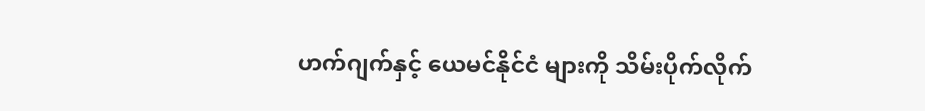ဟက်ဂျက်နှင့် ယေမင်နိုင်ငံ များကို သိမ်းပိုက်လိုက်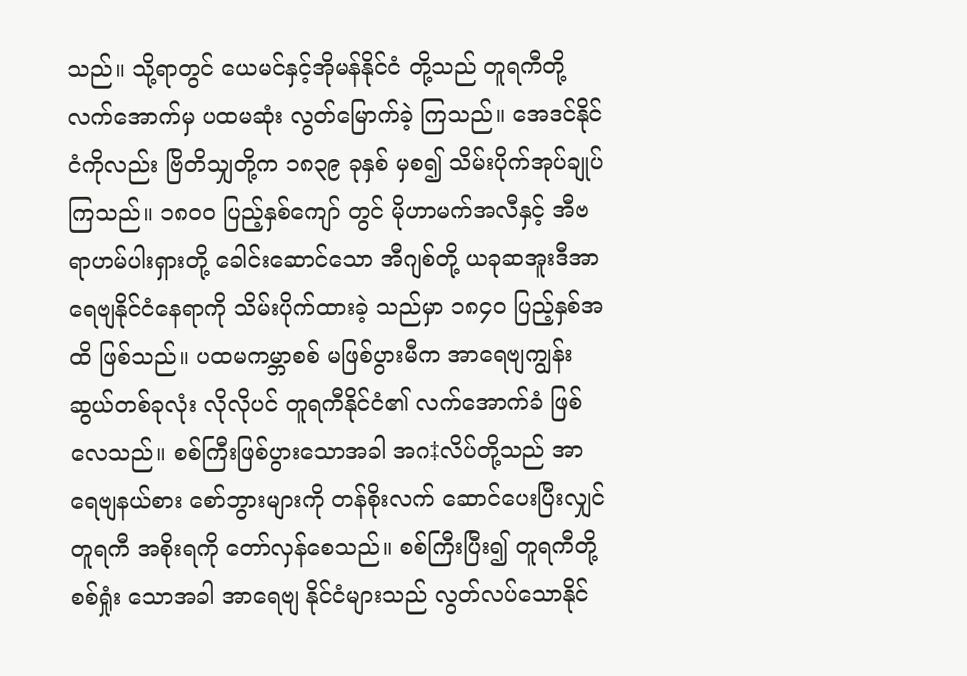သည်။ သို့ရာတွင် ယေမင်နှင့်အိုမန်နိုင်ငံ တို့သည် တူရကီတို့လက်အောက်မှ ပထမဆုံး လွတ်မြောက်ခဲ့ ကြသည်။ အေဒင်နိုင်ငံကိုလည်း ဗြိတိသျှတို့က ၁၈၃၉ ခုနှစ် မှစ၍ သိမ်းပိုက်အုပ်ချုပ်ကြသည်။ ၁၈ဝဝ ပြည့်နှစ်ကျော် တွင် မိုဟာမက်အလီနှင့် အီဗရာဟမ်ပါးရှားတို့ ခေါင်းဆောင်သော အီဂျစ်တို့ ယခုဆအူးဒီအာရေဗျနိုင်ငံနေရာကို သိမ်းပိုက်ထားခဲ့ သည်မှာ ၁၈၄ဝ ပြည့်နှစ်အထိ ဖြစ်သည်။ ပထမကမ္ဘာစစ် မဖြစ်ပွားမီက အာရေဗျကျွန်းဆွယ်တစ်ခုလုံး လိုလိုပင် တူရကီနိုင်ငံ၏ လက်အောက်ခံ ဖြစ်လေသည်။ စစ်ကြီးဖြစ်ပွားသောအခါ အဂ‡လိပ်တို့သည် အာရေဗျနယ်စား စော်ဘွားများကို တန်စိုးလက် ဆောင်ပေးပြီးလျှင် တူရကီ အစိုးရကို တော်လှန်စေသည်။ စစ်ကြီးပြီး၍ တူရကီတို့ စစ်ရှုံး သောအခါ အာရေဗျ နိုင်ငံများသည် လွတ်လပ်သောနိုင်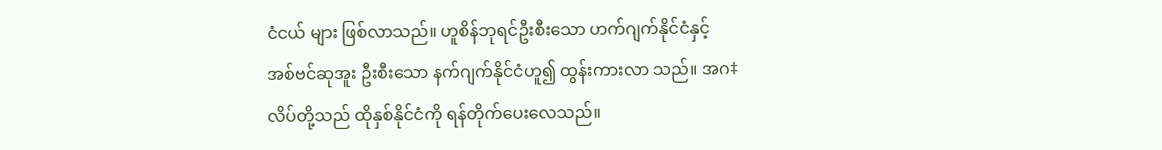ငံငယ် များ ဖြစ်လာသည်။ ဟူစိန်ဘုရင်ဦးစီးသော ဟက်ဂျက်နိုင်ငံနှင့် အစ်ဗင်ဆုအူး ဦးစီးသော နက်ဂျက်နိုင်ငံဟူ၍ ထွန်းကားလာ သည်။ အဂ‡လိပ်တို့သည် ထိုနှစ်နိုင်ငံကို ရန်တိုက်ပေးလေသည်။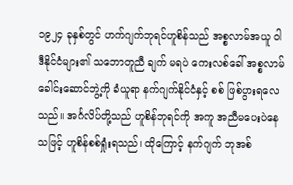၁၉၂၄ ခုနှစ်တွင် ဟက်ဂျက်ဘုရင်ဟူစိန်သည် အစ္စလာမ်အယူ ဝါဒီနိုင်ငံများ၏ သဘောတူညီ ချက် မရပဲ ကေးလစ်ခေါ် အစ္စလာမ်ခေါင်းဆောင်ဘွဲ့ကို ခံယူရာ နက်ဂျက်နိုင်ငံနှင့် စစ် ဖြစ်ပွားရလေသည်။ အင်္ဂလိပ်တို့သည် ဟူစိန်ဘုရင်ကို အကူ အညီမပေးပဲနေသဖြင့် ဟူစိန်စစ်ရှုံးရသည်၊ ထိုကြောင့် နက်ဂျက် ဘုအစ်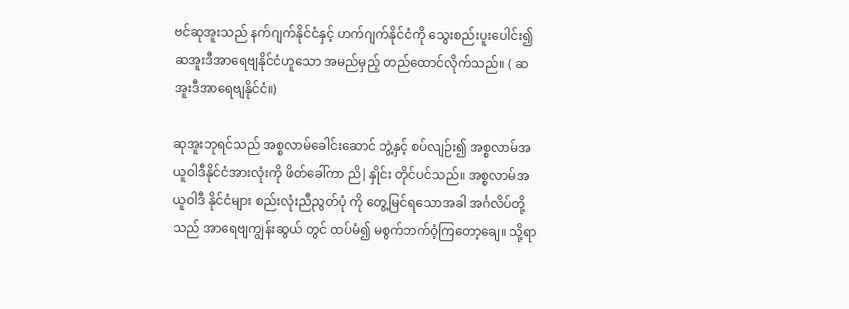ဗင်ဆုအူးသည် နက်ဂျက်နိုင်ငံနှင့် ဟက်ဂျက်နိုင်ငံကို သွေးစည်းပူးပေါင်း၍ ဆအူးဒီအာရေဗျနိုင်ငံဟူသော အမည်မှည့် တည်ထောင်လိုက်သည်။ ( ဆအူးဒီအာရေဗျနိုင်ငံ။)

ဆုအူးဘုရင်သည် အစ္စလာမ်ခေါင်းဆောင် ဘွဲ့နှင့် စပ်လျဉ်း၍ အစ္စလာမ်အယူဝါဒီနိုင်ငံအားလုံးကို ဖိတ်ခေါ်ကာ ညိ|နှိုင်း တိုင်ပင်သည်။ အစ္စလာမ်အယူဝါဒီ နိုင်ငံများ စည်းလုံးညီညွတ်ပုံ ကို တွေ့မြင်ရသောအခါ အင်္ဂလိပ်တို့သည် အာရေဗျကျွန်းဆွယ် တွင် ထပ်မံ၍ မစွက်ဘက်ဝံ့ကြတော့ချေ။ သို့ရာ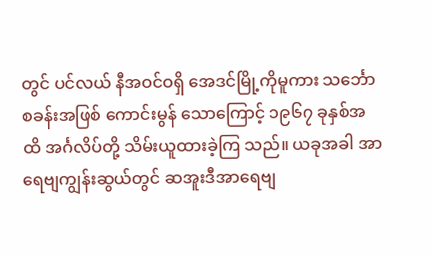တွင် ပင်လယ် နီအဝင်ဝရှိ အေဒင်မြို့ကိုမူကား သင်္ဘောစခန်းအဖြစ် ကောင်းမွန် သောကြောင့် ၁၉၆၇ ခုနှစ်အထိ အင်္ဂလိပ်တို့ သိမ်းယူထားခဲ့ကြ သည်။ ယခုအခါ အာရေဗျကျွန်းဆွယ်တွင် ဆအူးဒီအာရေဗျ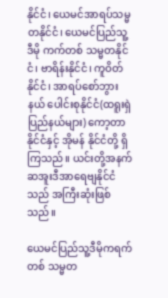နိုင်ငံ၊ ယေမင်အာရပ်သမ္မတနိုင်ငံ၊ ယေမင်ပြည်သူ့ ဒီမို ကက်တစ် သမ္မတနိုင်ငံ၊ ဗာရိန်းနိုင်ငံ၊ ကူဝိတ်နိုင်ငံ၊ အာရပ်စော်ဘွားနယ် ပေါင်းစုနိုင်ငံ(ထရူးရှဲပြည်နယ်များ) ကော့တာနိုင်ငံနှင့် အိုမန် နိုင်ငံတို့ ရှိကြသည်။ ယင်းတို့အနက် ဆအူးဒီအာရေဗျနိုင်ငံ သည် အကြီးဆုံးဖြစ်သည်။

ယေမင်ပြည်သူ့ဒီမိုကရက်တစ် သမ္မတ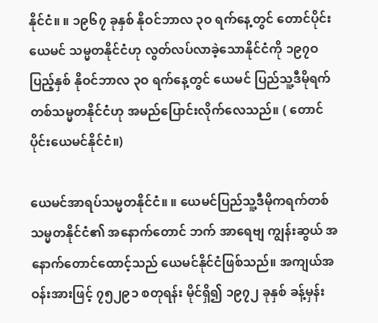နိုင်ငံ။ ။ ၁၉၆၇ ခုနှစ် နိုဝင်ဘာလ ၃ဝ ရက်နေ့တွင် တောင်ပိုင်း ယေမင် သမ္မတနိုင်ငံဟု လွတ်လပ်လာခဲ့သောနိုင်ငံကို ၁၉၇ဝ ပြည့်နှစ် နိုဝင်ဘာလ ၃ဝ ရက်နေ့တွင် ယေမင် ပြည်သူ့ဒီမိုရက် တစ်သမ္မတနိုင်ငံဟု အမည်ပြောင်းလိုက်လေသည်။ ( တောင်ပိုင်းယေမင်နိုင်ငံ။)

ယေမင်အာရပ်သမ္မတနိုင်ငံ။ ။ ယေမင်ပြည်သူ့ဒီမိုကရက်တစ် သမ္မတနိုင်ငံ၏ အနောက်တောင် ဘက် အာရေဗျ ကျွန်းဆွယ် အနောက်တောင်ထောင့်သည် ယေမင်နိုင်ငံဖြစ်သည်။ အကျယ်အဝန်းအားဖြင့် ၇၅၂၉၁ စတုရန်း မိုင်ရှိ၍ ၁၉၇၂ ခုနှစ် ခန့်မှန်း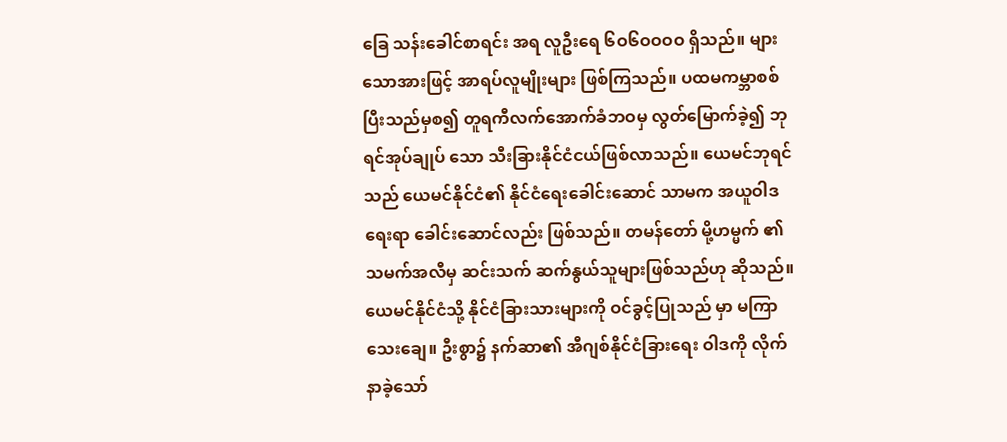ခြေ သန်းခေါင်စာရင်း အရ လူဦးရေ ၆ဝ၆ဝဝဝဝ ရှိသည်။ များသောအားဖြင့် အာရပ်လူမျိုးများ ဖြစ်ကြသည်။ ပထမကမ္ဘာစစ် ပြီးသည်မှစ၍ တူရကီလက်အောက်ခံဘဝမှ လွတ်မြောက်ခဲ့၍ ဘုရင်အုပ်ချုပ် သော သီးခြားနိုင်ငံငယ်ဖြစ်လာသည်။ ယေမင်ဘုရင်သည် ယေမင်နိုင်ငံ၏ နိုင်ငံရေးခေါင်းဆောင် သာမက အယူဝါဒ ရေးရာ ခေါင်းဆောင်လည်း ဖြစ်သည်။ တမန်တော် မို့ဟမ္မက် ၏ သမက်အလီမှ ဆင်းသက် ဆက်နွယ်သူများဖြစ်သည်ဟု ဆိုသည်။ ယေမင်နိုင်ငံသို့ နိုင်ငံခြားသားများကို ဝင်ခွင့်ပြုသည် မှာ မကြာသေးချေ။ ဦးစွာ၌ နက်ဆာ၏ အီဂျစ်နိုင်ငံခြားရေး ဝါဒကို လိုက်နာခဲ့သော်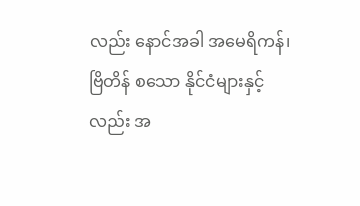လည်း နောင်အခါ အမေရိကန်၊ ဗြိတိန် စသော နိုင်ငံများနှင့်လည်း အ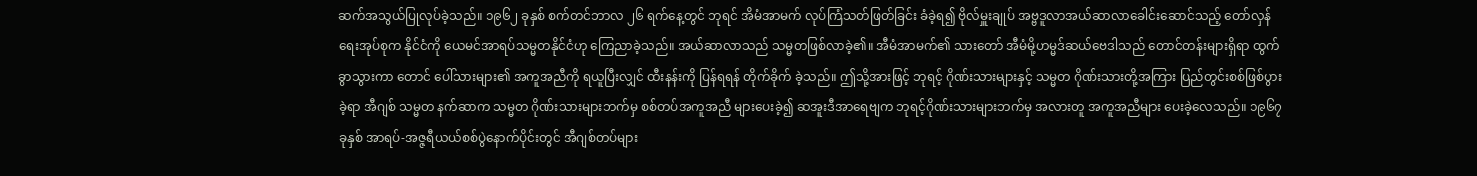ဆက်အသွယ်ပြုလုပ်ခဲ့သည်။ ၁၉၆၂ ခုနှစ် စက်တင်ဘာလ ၂၆ ရက်နေ့တွင် ဘုရင် အိမံအာမက် လုပ်ကြံသတ်ဖြတ်ခြင်း ခံခဲ့ရ၍ ဗိုလ်မှူးချုပ် အဗ္ဗဒူလာအယ်ဆာလာခေါင်းဆောင်သည့် တော်လှန်ရေးအုပ်စုက နိုင်ငံကို ယေမင်အာရပ်သမ္မတနိုင်ငံဟု ကြေညာခဲ့သည်။ အယ်ဆာလာသည် သမ္မတဖြစ်လာခဲ့၏။ အီမံအာမက်၏ သားတော် အီမံမို့ဟမ္မဒ်ဆယ်ဗေဒါသည် တောင်တန်းများရှိရာ ထွက်ခွာသွားကာ တောင် ပေါ်သားများ၏ အကူအညီကို ရယူပြီးလျှင် ထီးနန်းကို ပြန်ရရန် တိုက်ခိုက် ခဲ့သည်။ ဤသို့အားဖြင့် ဘုရင့် ဂိုဏ်းသားများနှင့် သမ္မတ ဂိုဏ်းသားတို့အကြား ပြည်တွင်းစစ်ဖြစ်ပွားခဲ့ရာ အီဂျစ် သမ္မတ နက်ဆာက သမ္မတ ဂိုဏ်းသားများဘက်မှ စစ်တပ်အကူအညီ များပေးခဲ့၍ ဆအူးဒီအာရေဗျက ဘုရင့်ဂိုဏ်းသားများဘက်မှ အလားတူ အကူအညီများ ပေးခဲ့လေသည်။ ၁၉၆၇ ခုနှစ် အာရပ်-အဇ္ဇရီယယ်စစ်ပွဲနောက်ပိုင်းတွင် အီဂျစ်တပ်များ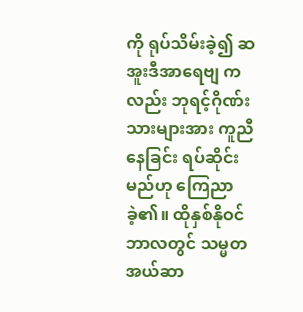ကို ရုပ်သိမ်းခဲ့၍ ဆအူးဒီအာရေဗျ ကလည်း ဘုရင့်ဂိုဏ်းသားများအား ကူညီနေခြင်း ရပ်ဆိုင်းမည်ဟု ကြေညာခဲ့၏။ ထိုနှစ်နိုဝင်ဘာလတွင် သမ္မတ အယ်ဆာ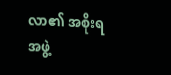လာ၏ အစိုးရအဖွဲ့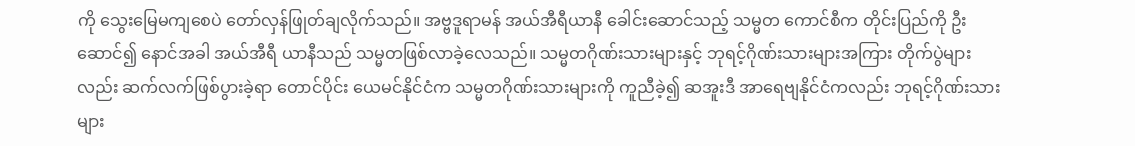ကို သွေးမြေမကျစေပဲ တော်လှန်ဖြုတ်ချလိုက်သည်။ အဗ္ဗဒူရာမန် အယ်အီရီယာနီ ခေါင်းဆောင်သည့် သမ္မတ ကောင်စီက တိုင်းပြည်ကို ဦးဆောင်၍ နောင်အခါ အယ်အီရီ ယာနီသည် သမ္မတဖြစ်လာခဲ့လေသည်။ သမ္မတဂိုဏ်းသားများနှင့် ဘုရင့်ဂိုဏ်းသားများအကြား တိုက်ပွဲများလည်း ဆက်လက်ဖြစ်ပွားခဲ့ရာ တောင်ပိုင်း ယေမင်နိုင်ငံက သမ္မတဂိုဏ်းသားများကို ကူညီခဲ့၍ ဆအူးဒီ အာရေဗျနိုင်ငံကလည်း ဘုရင့်ဂိုဏ်းသားများ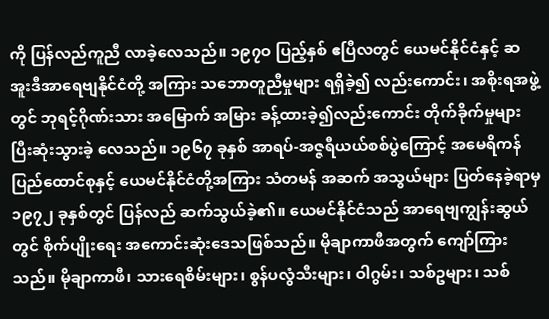ကို ပြန်လည်ကူညီ လာခဲ့လေသည်။ ၁၉၇ဝ ပြည့်နှစ် ဧပြီလတွင် ယေမင်နိုင်ငံနှင့် ဆအူးဒီအာရေဗျနိုင်ငံတို့ အကြား သဘောတူညီမှုများ ရရှိခဲ့၍ လည်းကောင်း၊ အစိုးရအဖွဲ့တွင် ဘုရင့်ဂိုဏ်းသား အမြောက် အမြား ခန့်ထားခဲ့၍လည်းကောင်း တိုက်ခိုက်မှုများပြီးဆုံးသွားခဲ့ လေသည်။ ၁၉၆၇ ခုနှစ် အာရပ်-အဇ္ဇရီယယ်စစ်ပွဲကြောင့် အမေရိကန် ပြည်ထောင်စုနှင့် ယေမင်နိုင်ငံတို့အကြား သံတမန် အဆက် အသွယ်များ ပြတ်နေခဲ့ရာမှ ၁၉၇၂ ခုနှစ်တွင် ပြန်လည် ဆက်သွယ်ခဲ့၏။ ယေမင်နိုင်ငံသည် အာရေဗျကျွန်းဆွယ်တွင် စိုက်ပျိုးရေး အကောင်းဆုံးဒေသဖြစ်သည်။ မိုချာကာဖီအတွက် ကျော်ကြား သည်။ မိုချာကာဖီ၊ သားရေစိမ်းများ၊ စွန်ပလွံသီးများ၊ ဝါဂွမ်း၊ သစ်ဥများ၊ သစ်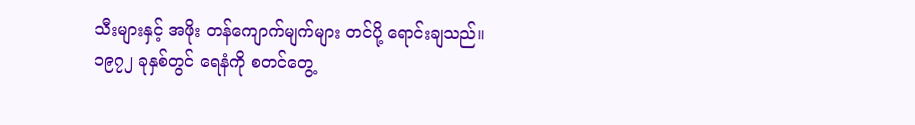သီးများနှင့် အဖိုး တန်ကျောက်မျက်များ တင်ပို့ ရောင်းချသည်။ ၁၉၇၂ ခုနှစ်တွင် ရေနံကို စတင်တွေ့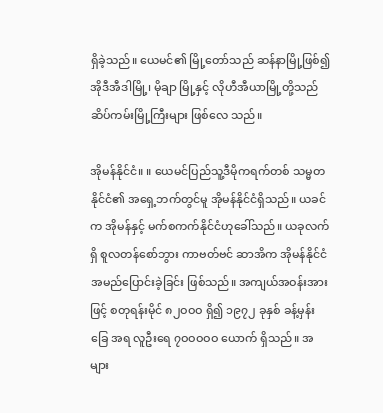ရှိခဲ့သည်။ ယေမင်၏ မြို့တော်သည် ဆန်နာမြို့ဖြစ်၍ အိုဒီအီဒါမြို့၊ မိုချာ မြို့နှင့် လိုဟီအီယာမြို့တို့သည် ဆိပ်ကမ်းမြို့ကြီးများ ဖြစ်လေ သည်။

အိုမန်နိုင်ငံ။ ။ ယေမင်ပြည်သူ့ဒီမိုကရက်တစ် သမ္မတနိုင်ငံ၏ အရှေ့ဘက်တွင်မူ အိုမန်နိုင်ငံရှိသည်။ ယခင်က အိုမန်နှင့် မက်စကက်နိုင်ငံဟုခေါ်သည်။ ယခုလက်ရှိ စူလတန်စော်ဘွား ကာဗတ်ဗင် ဆာအိက အိုမန်နိုင်ငံ အမည်ပြောင်းခဲ့ခြင်း ဖြစ်သည်။ အကျယ်အဝန်းအားဖြင့် စတုရန်းမိုင် ၈၂ဝဝဝ ရှိ၍ ၁၉၇၂ ခုနှစ် ခန့်မှန်းခြေ အရ လူဦးရေ ၇ဝဝဝဝဝ ယောက် ရှိသည်။ အများ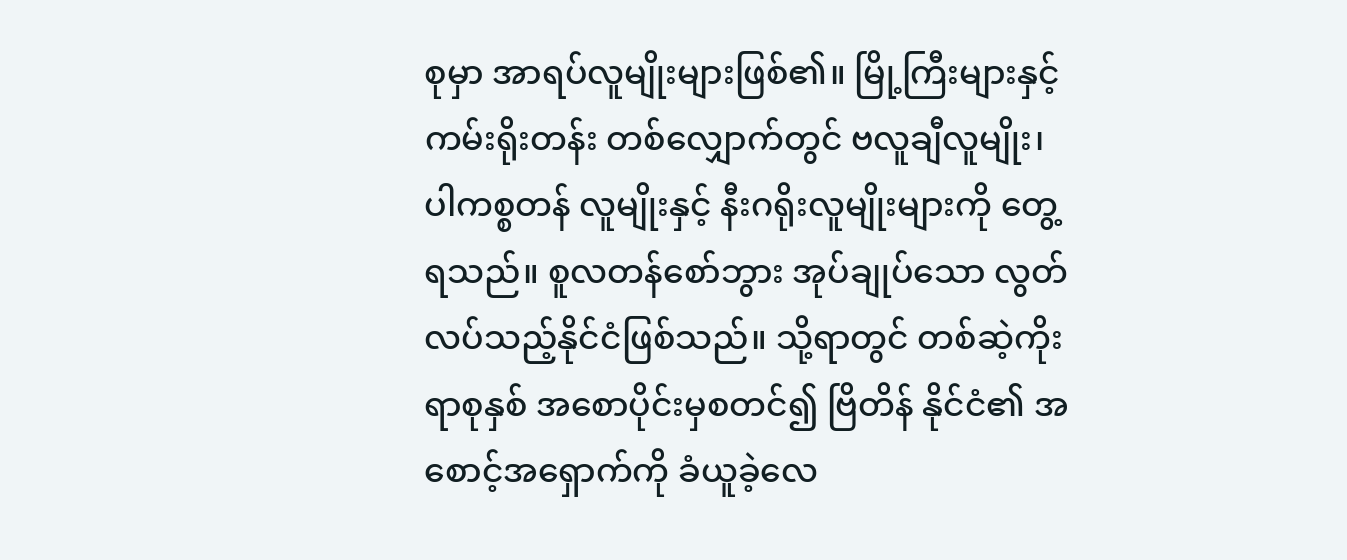စုမှာ အာရပ်လူမျိုးများဖြစ်၏။ မြို့ကြီးများနှင့် ကမ်းရိုးတန်း တစ်လျှောက်တွင် ဗလူချီလူမျိုး၊ ပါကစ္စတန် လူမျိုးနှင့် နီးဂရိုးလူမျိုးများကို တွေ့ရသည်။ စူလတန်စော်ဘွား အုပ်ချုပ်သော လွတ်လပ်သည့်နိုင်ငံဖြစ်သည်။ သို့ရာတွင် တစ်ဆဲ့ကိုးရာစုနှစ် အစောပိုင်းမှစတင်၍ ဗြိတိန် နိုင်ငံ၏ အစောင့်အရှောက်ကို ခံယူခဲ့လေ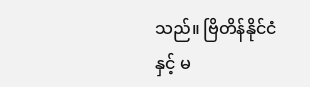သည်။ ဗြိတိန်နိုင်ငံနှင့် မ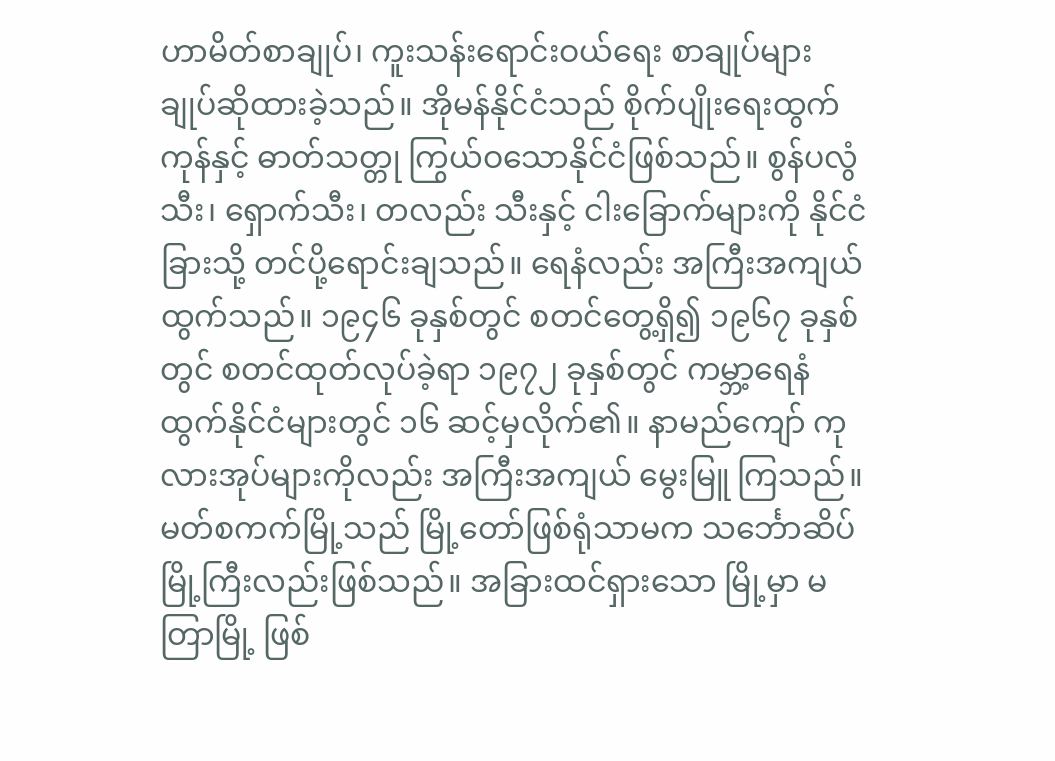ဟာမိတ်စာချုပ်၊ ကူးသန်းရောင်းဝယ်ရေး စာချုပ်များ ချုပ်ဆိုထားခဲ့သည်။ အိုမန်နိုင်ငံသည် စိုက်ပျိုးရေးထွက်ကုန်နှင့် ဓာတ်သတ္တု ကြွယ်ဝသောနိုင်ငံဖြစ်သည်။ စွန်ပလွံသီး၊ ရှောက်သီး၊ တလည်း သီးနှင့် ငါးခြောက်များကို နိုင်ငံခြားသို့ တင်ပို့ရောင်းချသည်။ ရေနံလည်း အကြီးအကျယ် ထွက်သည်။ ၁၉၄၆ ခုနှစ်တွင် စတင်တွေ့ရှိ၍ ၁၉၆၇ ခုနှစ်တွင် စတင်ထုတ်လုပ်ခဲ့ရာ ၁၉၇၂ ခုနှစ်တွင် ကမ္ဘာ့ရေနံထွက်နိုင်ငံများတွင် ၁၆ ဆင့်မှလိုက်၏။ နာမည်ကျော် ကုလားအုပ်များကိုလည်း အကြီးအကျယ် မွေးမြူ ကြသည်။ မတ်စကက်မြို့သည် မြို့တော်ဖြစ်ရုံသာမက သင်္ဘောဆိပ် မြို့ကြီးလည်းဖြစ်သည်။ အခြားထင်ရှားသော မြို့မှာ မတြာမြို့ ဖြစ်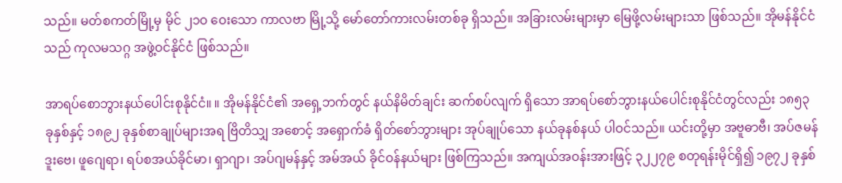သည်။ မတ်စကတ်မြို့မှ မိုင် ၂၁ဝ ဝေးသော ကာလဗာ မြို့သို့ မော်တော်ကားလမ်းတစ်ခု ရှိသည်။ အခြားလမ်းများမှာ မြေဖို့လမ်းများသာ ဖြစ်သည်။ အိုမန်နိုင်ငံသည် ကုလမသဂ္ဂ အဖွဲ့ဝင်နိုင်ငံ ဖြစ်သည်။

အာရပ်စောဘွားနယ်ပေါင်းစုနိုင်ငံ။ ။ အိုမန်နိုင်ငံ၏ အရှေ့ဘက်တွင် နယ်နိမိတ်ချင်း ဆက်စပ်လျက် ရှိသော အာရပ်စော်ဘွားနယ်ပေါင်းစုနိုင်ငံတွင်လည်း ၁၈၅၃ ခုနှစ်နှင့် ၁၈၉၂ ခုနှစ်စာချုပ်များအရ ဗြိတိသျှ အစောင့် အရှောက်ခံ ရှိတ်စော်ဘွားများ အုပ်ချုပ်သော နယ်ခုနစ်နယ် ပါဝင်သည်။ ယင်းတို့မှာ အဗူဓာဗီ၊ အပ်ဇမန် ဒူးဗေ၊ ဖူဂျေရာ၊ ရပ်စအယ်ခိုင်မာ၊ ရှာဂျာ၊ အပ်ဂျမန်နှင့် အမ်အယ် ခိုင်ဝန်နယ်များ ဖြစ်ကြသည်။ အကျယ်အဝန်းအားဖြင့် ၃၂၂၇၉ စတုရန်းမိုင်ရှိ၍ ၁၉၇၂ ခုနှစ်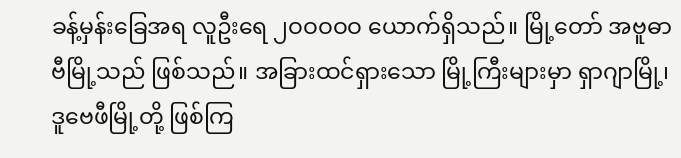ခန့်မှန်းခြေအရ လူဦးရေ ၂ဝဝဝဝဝ ယောက်ရှိသည်။ မြို့တော် အဗူဓာဗီမြို့သည် ဖြစ်သည်။ အခြားထင်ရှားသော မြို့ကြီးများမှာ ရှာဂျာမြို့၊ ဒူဗေဖီမြို့တို့ ဖြစ်ကြ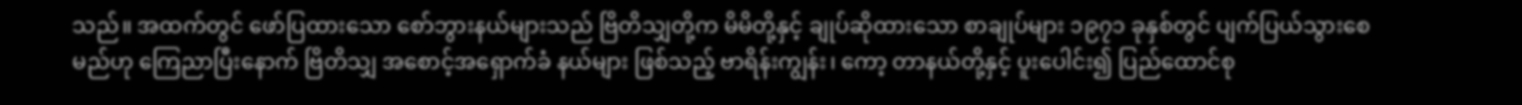သည်။ အထက်တွင် ဖော်ပြထားသော စော်ဘွားနယ်များသည် ဗြိတိသျှတို့က မိမိတို့နှင့် ချုပ်ဆိုထားသော စာချုပ်များ ၁၉၇၁ ခုနှစ်တွင် ပျက်ပြယ်သွားစေမည်ဟု ကြေညာပြီးနောက် ဗြိတိသျှ အစောင့်အရှောက်ခံ နယ်များ ဖြစ်သည့် ဗာရိန်းကျွန်း၊ ကော့ တာနယ်တို့နှင့် ပူးပေါင်း၍ ပြည်ထောင်စု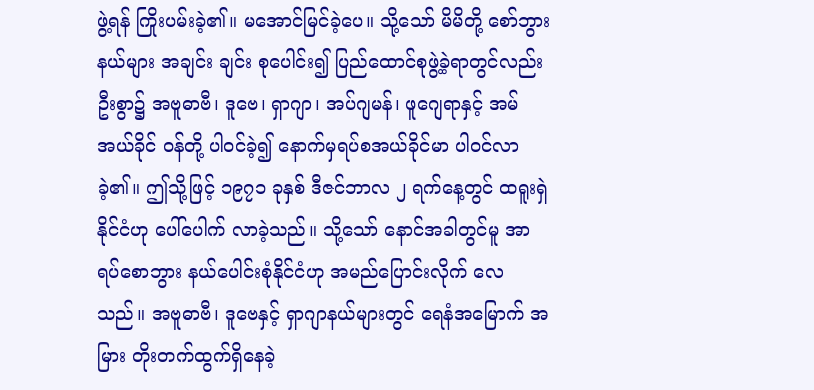ဖွဲ့ရန် ကြိုးပမ်းခဲ့၏။ မအောင်မြင်ခဲ့ပေ။ သို့သော် မိမိတို့ စော်ဘွားနယ်များ အချင်း ချင်း စုပေါင်း၍ ပြည်ထောင်စုဖွဲ့ခဲ့ရာတွင်လည်း ဦးစွာ၌ အဗူဓာဗီ၊ ဒူဗေ၊ ရှာဂျာ၊ အပ်ဂျမန်၊ ဖူဂျေရာနှင့် အမ်အယ်ခိုင် ဝန်တို့ ပါဝင်ခဲ့၍ နောက်မှရပ်စအယ်ခိုင်မာ ပါဝင်လာခဲ့၏။ ဤသို့ဖြင့် ၁၉၇၁ ခုနှစ် ဒီဇင်ဘာလ ၂ ရက်နေ့တွင် ထရူးရှဲ နိုင်ငံဟု ပေါ်ပေါက် လာခဲ့သည်။ သို့သော် နောင်အခါတွင်မူ အာရပ်စောဘွား နယ်ပေါင်းစုံနိုင်ငံဟု အမည်ပြောင်းလိုက် လေသည်။ အဗူဓာဗီ၊ ဒူဗေနှင့် ရှာဂျာနယ်များတွင် ရေနံအမြောက် အမြား တိုးတက်ထွက်ရှိနေခဲ့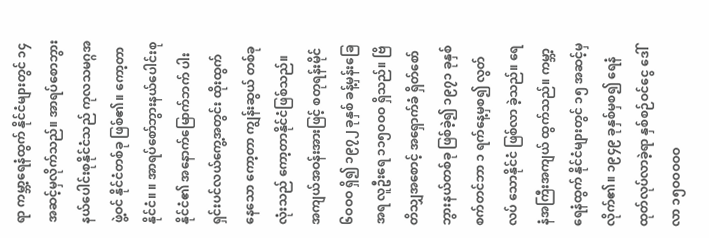ရာ ကမ္ဘာ့ရေနံထွက် နိုင်ငံများတွင် ၁၄ အဆင့်မှလိုက်သည်။ အာရပ်စောဘွား နယ်ပေါင်းစုနိုင်ငံသည် ကုလသမဂ္ဂအဖွဲ့ဝင် နိုင်ငံတစ်ခု ဖြစ်၏။ ကော့တာနိုင်ငံ။ ။ အာရပ်စော်ဘွားနယ်ပေါင်းစုနိုင်ငံ၏ အနောက်မြောက်ဘက် ပါးရှင်းပင်လယ်ကွေ့အတွင်း ထိုးထွက်နေသော ကော့တာ ကျွန်းဆွယ် တစ်ခုလုံးသည် ကော့တာနိုင်ငံဖြစ်သည်။ အကျယ်အဝန်းအားဖြင့် စတုရန်းမိုင် ၆ဝဝဝ ရှိ၍ ၁၉၇၂ ခုနှစ် ခန့်မှန်းခြေအရ လူဦးရေ ၁၁၅ဝဝဝ ရှိသည်။ ဗြိတိသျှအစောင့် အရှောက်ခံ ရှိတ်စော်ဘွားနယ်တစ်ခု ဖြစ်ခဲ့၍ ၁၉၇၁ ခုနှစ် စက်တင်ဘာ ၁ ရက်နေ့မှစ၍ လွတ်လပ် သောနိုင်ငံ ဖြစ်လာ ခဲ့သည်။ ရေနံအကြီးအကျယ် ထွက်သည်။ ကမ္ဘာ့ရေနံထွက် နိုင်ငံများတွင် ၁၅ အဆင့်မှ လိုက်၏။ ၁၉၄၉ ခုနှစ်မှစ၍ ရေနံထုတ်လုပ်လာခဲ့ရာ နှစ်စဉ်ဝင်ငွေ ဒေါ်လာ ၁၅ဝဝဝဝဝ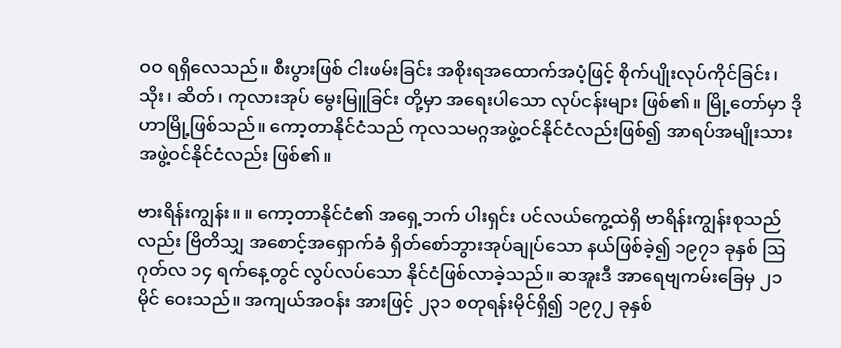ဝဝ ရရှိလေသည်။ စီးပွားဖြစ် ငါးဖမ်းခြင်း အစိုးရအထောက်အပံ့ဖြင့် စိုက်ပျိုးလုပ်ကိုင်ခြင်း၊ သိုး၊ ဆိတ်၊ ကုလားအုပ် မွေးမြူခြင်း တို့မှာ အရေးပါသော လုပ်ငန်းများ ဖြစ်၏။ မြို့တော်မှာ ဒိုဟာမြို့ဖြစ်သည်။ ကော့တာနိုင်ငံသည် ကုလသမဂ္ဂအဖွဲ့ဝင်နိုင်ငံလည်းဖြစ်၍ အာရပ်အမျိုးသား အဖွဲ့ဝင်နိုင်ငံလည်း ဖြစ်၏။

ဗားရိန်းကျွန်း။ ။ ကော့တာနိုင်ငံ၏ အရှေ့ဘက် ပါးရှင်း ပင်လယ်ကွေ့ထဲရှိ ဗာရိန်းကျွန်းစုသည်လည်း ဗြိတိသျှ အစောင့်အရှောက်ခံ ရှိတ်စော်ဘွားအုပ်ချုပ်သော နယ်ဖြစ်ခဲ့၍ ၁၉၇၁ ခုနှစ် ဩဂုတ်လ ၁၄ ရက်နေ့တွင် လွပ်လပ်သော နိုင်ငံဖြစ်လာခဲ့သည်။ ဆအူးဒီ အာရေဗျကမ်းခြေမှ ၂၁ မိုင် ဝေးသည်။ အကျယ်အဝန်း အားဖြင့် ၂၃၁ စတုရန်းမိုင်ရှိ၍ ၁၉၇၂ ခုနှစ်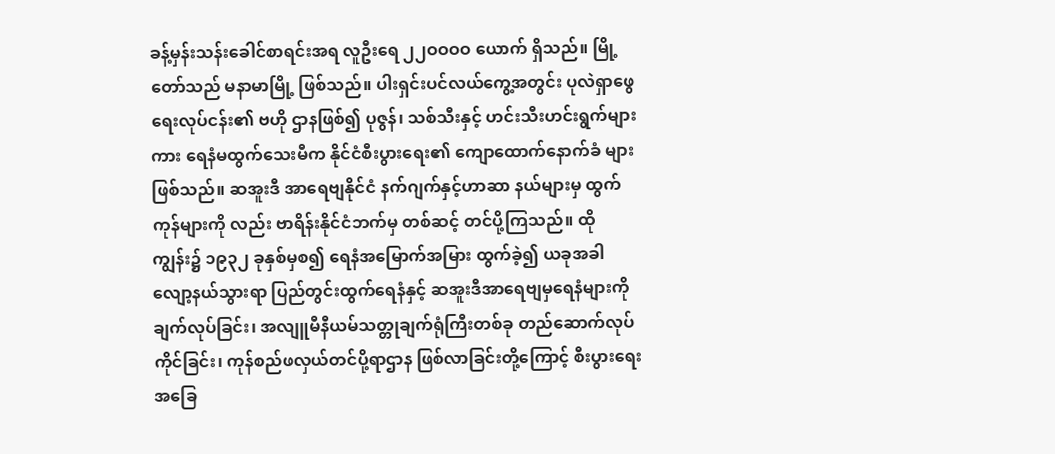ခန့်မှန်းသန်းခေါင်စာရင်းအရ လူဦးရေ ၂၂ဝဝဝဝ ယောက် ရှိသည်။ မြို့တော်သည် မနာမာမြို့ ဖြစ်သည်။ ပါးရှင်းပင်လယ်ကွေ့အတွင်း ပုလဲရှာဖွေရေးလုပ်ငန်း၏ ဗဟို ဌာနဖြစ်၍ ပုဇွန်၊ သစ်သီးနှင့် ဟင်းသီးဟင်းရွက်များကား ရေနံမထွက်သေးမီက နိုင်ငံစီးပွားရေး၏ ကျောထောက်နောက်ခံ များ ဖြစ်သည်။ ဆအူးဒီ အာရေဗျနိုင်ငံ နက်ဂျက်နှင့်ဟာဆာ နယ်များမှ ထွက်ကုန်များကို လည်း ဗာရိန်းနိုင်ငံဘက်မှ တစ်ဆင့် တင်ပို့ကြသည်။ ထိုကျွန်း၌ ၁၉၃၂ ခုနှစ်မှစ၍ ရေနံအမြောက်အမြား ထွက်ခဲ့၍ ယခုအခါ လျော့နယ်သွားရာ ပြည်တွင်းထွက်ရေနံနှင့် ဆအူးဒီအာရေဗျမှရေနံများကို ချက်လုပ်ခြင်း၊ အလျူမီနီယမ်သတ္တုချက်ရုံကြီးတစ်ခု တည်ဆောက်လုပ်ကိုင်ခြင်း၊ ကုန်စည်ဖလှယ်တင်ပို့ရာဌာန ဖြစ်လာခြင်းတို့ကြောင့် စီးပွားရေးအခြေ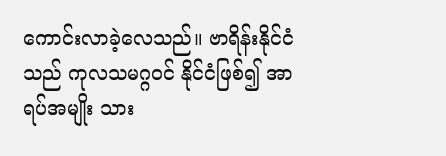ကောင်းလာခဲ့လေသည်။ ဗာရိန်းနိုင်ငံသည် ကုလသမဂ္ဂဝင် နိုင်ငံဖြစ်၍ အာရပ်အမျိုး သား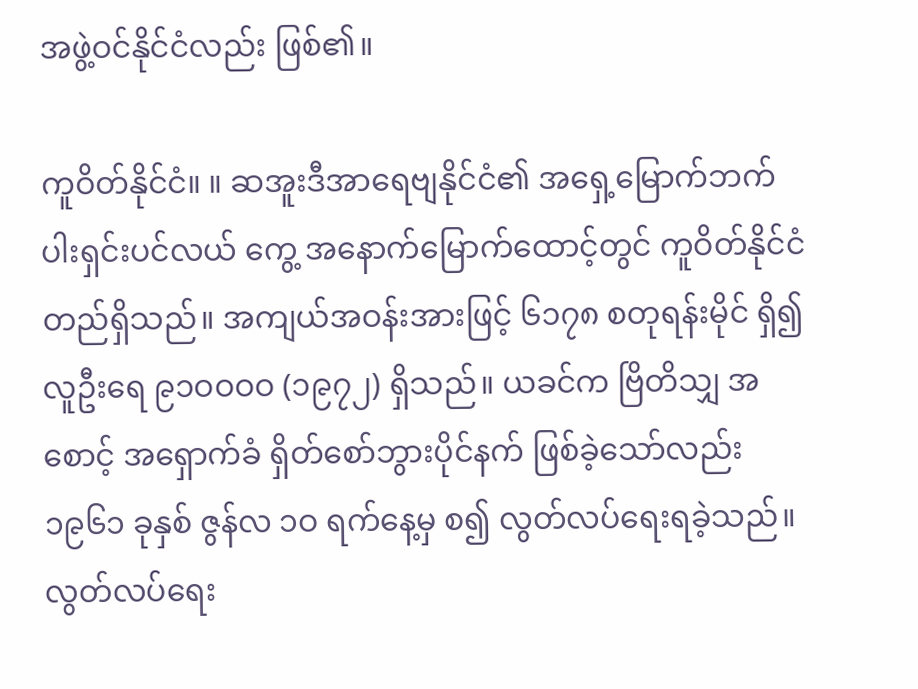အဖွဲ့ဝင်နိုင်ငံလည်း ဖြစ်၏။

ကူဝိတ်နိုင်ငံ။ ။ ဆအူးဒီအာရေဗျနိုင်ငံ၏ အရှေ့မြောက်ဘက် ပါးရှင်းပင်လယ် ကွေ့ အနောက်မြောက်ထောင့်တွင် ကူဝိတ်နိုင်ငံ တည်ရှိသည်။ အကျယ်အဝန်းအားဖြင့် ၆၁၇၈ စတုရန်းမိုင် ရှိ၍ လူဦးရေ ၉၁ဝဝဝဝ (၁၉၇၂) ရှိသည်။ ယခင်က ဗြိတိသျှ အစောင့် အရှောက်ခံ ရှိတ်စော်ဘွားပိုင်နက် ဖြစ်ခဲ့သော်လည်း ၁၉၆၁ ခုနှစ် ဇွန်လ ၁ဝ ရက်နေ့မှ စ၍ လွတ်လပ်ရေးရခဲ့သည်။ လွတ်လပ်ရေး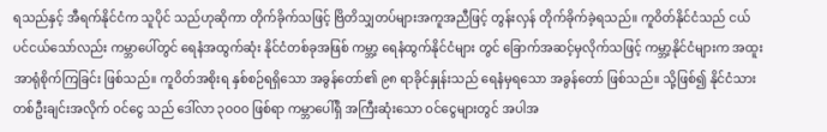ရသည်နှင့် အီရက်နိုင်ငံက သူပိုင် သည်ဟုဆိုကာ တိုက်ခိုက်သဖြင့် ဗြိတိသျှတပ်များအကူအညီဖြင့် တွန်းလှန် တိုက်ခိုက်ခဲ့ရသည်။ ကူဝိတ်နိုင်ငံသည် ငယ်ပင်ငယ်သော်လည်း ကမ္ဘာပေါ်တွင် ရေနံအထွက်ဆုံး နိုင်ငံတစ်ခုအဖြစ် ကမ္ဘာ့ ရေနံထွက်နိုင်ငံများ တွင် ခြောက်အဆင့်မှလိုက်သဖြင့် ကမ္ဘာ့နိုင်ငံများက အထူး အာရုံစိုက်ကြခြင်း ဖြစ်သည်။ ကူဝိတ်အစိုးရ နှစ်စဉ်ရရှိသော အခွန်တော်၏ ၉၈ ရာခိုင်နှုန်းသည် ရေနံမှရသော အခွန်တော် ဖြစ်သည်။ သို့ဖြစ်၍ နိုင်ငံသား တစ်ဦးချင်းအလိုက် ဝင်ငွေ သည် ဒေါ်လာ ၃ဝဝဝ ဖြစ်ရာ ကမ္ဘာပေါ်ရှိ အကြီးဆုံးသော ဝင်ငွေများတွင် အပါအ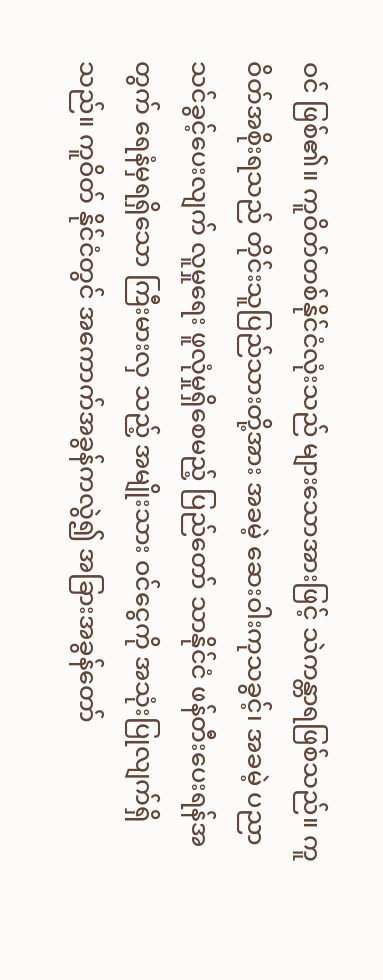ဝင် ဖြစ်၏။ ကူဝိတ်တစ်နိုင်ငံလုံးသည် များသောအားဖြင့် သဲကန္တာရဖြစ်သည်။ ကူဝိတ်အစိုးရသည် တိုင်းသူပြည်သားတို့အား အခမဲ့ ဆေးဝါးကုသခွင့်၊ အခမဲ့ ပညာသင်ခွင့်ပေးလျက် လူမှုရေး ဖူလုံမှုရှိစေမည့် ပြည်တော် သာနိုင်ငံ ဖန်တီးပေးရန်အတွက် ရေနံမှရရှိသော ကြီးမားလှ သည့် အမျိုးသား ဝင်ငွေကို အသုံးပြုလျက်ရှိသည်။ ကူဝိတ် နိုင်ငံတွင် အကောက်အခွန်ကလွဲ၍ အခြားအခွန်တော်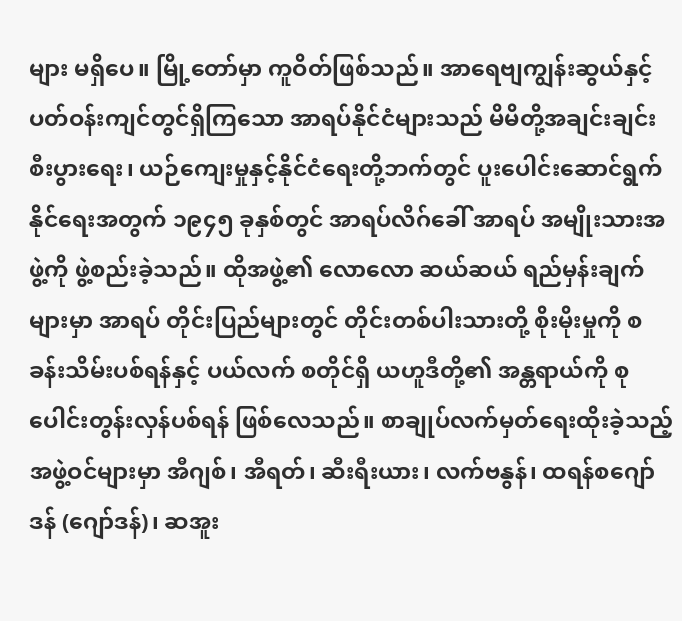များ မရှိပေ။ မြို့တော်မှာ ကူဝိတ်ဖြစ်သည်။ အာရေဗျကျွန်းဆွယ်နှင့် ပတ်ဝန်းကျင်တွင်ရှိကြသော အာရပ်နိုင်ငံများသည် မိမိတို့အချင်းချင်း စီးပွားရေး၊ ယဉ်ကျေးမှုနှင့်နိုင်ငံရေးတို့ဘက်တွင် ပူးပေါင်းဆောင်ရွက် နိုင်ရေးအတွက် ၁၉၄၅ ခုနှစ်တွင် အာရပ်လိဂ်ခေါ် အာရပ် အမျိုးသားအဖွဲ့ကို ဖွဲ့စည်းခဲ့သည်။ ထိုအဖွဲ့၏ လောလော ဆယ်ဆယ် ရည်မှန်းချက်များမှာ အာရပ် တိုင်းပြည်များတွင် တိုင်းတစ်ပါးသားတို့ စိုးမိုးမှုကို စခန်းသိမ်းပစ်ရန်နှင့် ပယ်လက် စတိုင်ရှိ ယဟူဒီတို့၏ အန္တရာယ်ကို စုပေါင်းတွန်းလှန်ပစ်ရန် ဖြစ်လေသည်။ စာချုပ်လက်မှတ်ရေးထိုးခဲ့သည့် အဖွဲ့ဝင်များမှာ အီဂျစ်၊ အီရတ်၊ ဆီးရီးယား၊ လက်ဗနွန်၊ ထရန်စဂျော်ဒန် (ဂျော်ဒန်)၊ ဆအူး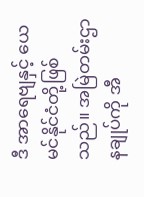ဒီ အာရေဗျနှင့် ယေမင်နိုင်ငံတို့ဖြစ်သည်။ အမြဲတမ်းဌာနချုပ်ကို အီ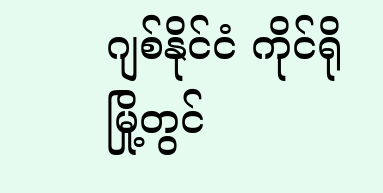ဂျစ်နိုင်ငံ ကိုင်ရိုမြို့တွင်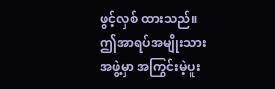ဖွင့်လှစ် ထားသည်။ ဤအာရပ်အမျိုးသားအဖွဲ့မှာ အကြွင်းမဲ့ပူး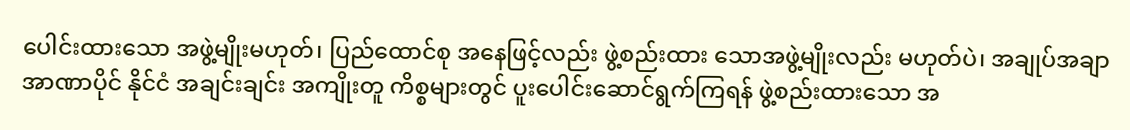ပေါင်းထားသော အဖွဲ့မျိုးမဟုတ်၊ ပြည်ထောင်စု အနေဖြင့်လည်း ဖွဲ့စည်းထား သောအဖွဲ့မျိုးလည်း မဟုတ်ပဲ၊ အချုပ်အချာ အာဏာပိုင် နိုင်ငံ အချင်းချင်း အကျိုးတူ ကိစ္စများတွင် ပူးပေါင်းဆောင်ရွက်ကြရန် ဖွဲ့စည်းထားသော အ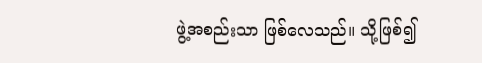ဖွဲ့အစည်းသာ ဖြစ်လေသည်။ သို့ဖြစ်၍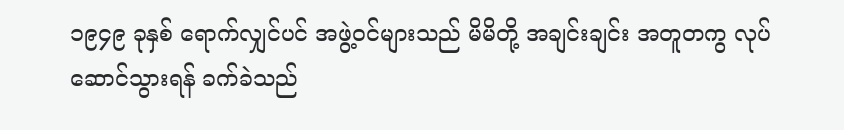၁၉၄၉ ခုနှစ် ရောက်လျှင်ပင် အဖွဲ့ဝင်များသည် မိမိတို့ အချင်းချင်း အတူတကွ လုပ်ဆောင်သွားရန် ခက်ခဲသည်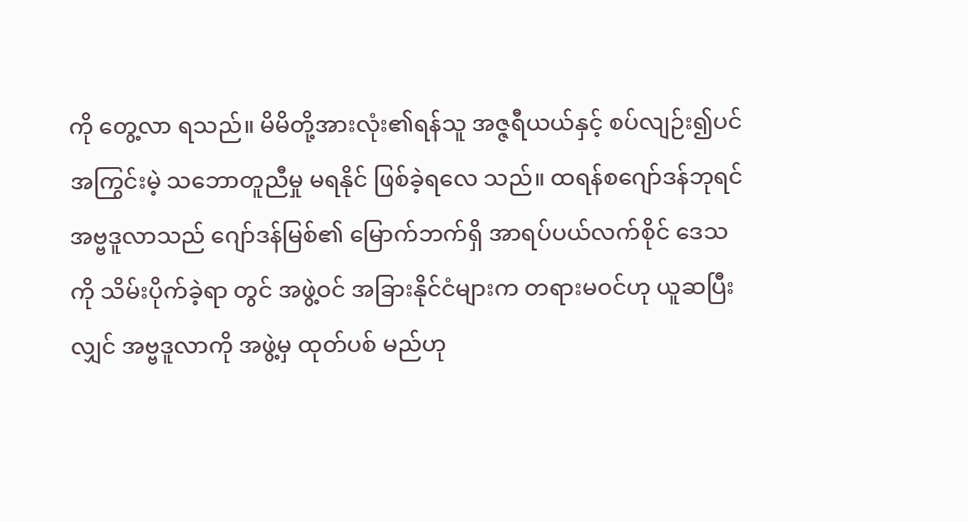ကို တွေ့လာ ရသည်။ မိမိတို့အားလုံး၏ရန်သူ အဇ္ဇရီယယ်နှင့် စပ်လျဉ်း၍ပင် အကြွင်းမဲ့ သဘောတူညီမှု မရနိုင် ဖြစ်ခဲ့ရလေ သည်။ ထရန်စဂျော်ဒန်ဘုရင် အဗ္ဗဒူလာသည် ဂျော်ဒန်မြစ်၏ မြောက်ဘက်ရှိ အာရပ်ပယ်လက်စိုင် ဒေသကို သိမ်းပိုက်ခဲ့ရာ တွင် အဖွဲ့ဝင် အခြားနိုင်ငံများက တရားမဝင်ဟု ယူဆပြီးလျှင် အဗ္ဗဒူလာကို အဖွဲ့မှ ထုတ်ပစ် မည်ဟု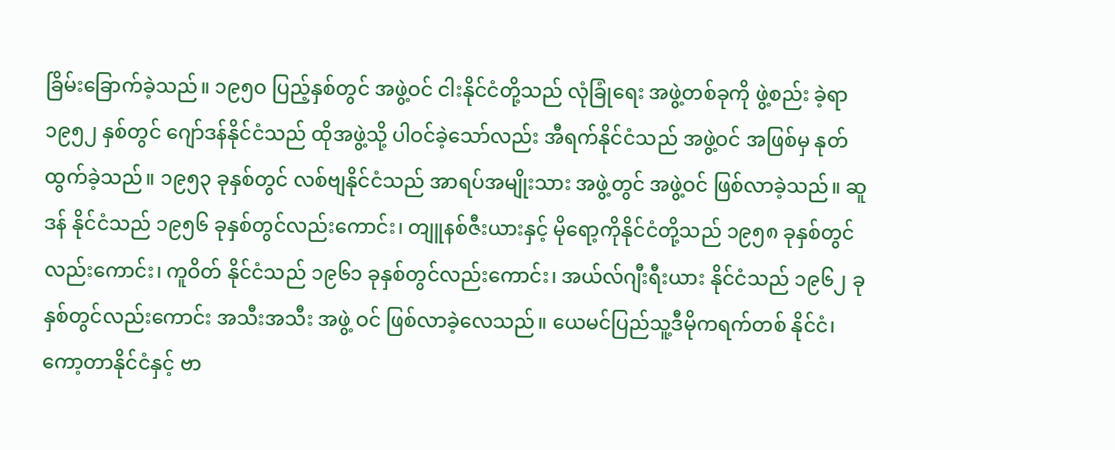ခြိမ်းခြောက်ခဲ့သည်။ ၁၉၅ဝ ပြည့်နှစ်တွင် အဖွဲ့ဝင် ငါးနိုင်ငံတို့သည် လုံခြုံရေး အဖွဲ့တစ်ခုကို ဖွဲ့စည်း ခဲ့ရာ ၁၉၅၂ နှစ်တွင် ဂျော်ဒန်နိုင်ငံသည် ထိုအဖွဲ့သို့ ပါဝင်ခဲ့သော်လည်း အီရက်နိုင်ငံသည် အဖွဲ့ဝင် အဖြစ်မှ နုတ်ထွက်ခဲ့သည်။ ၁၉၅၃ ခုနှစ်တွင် လစ်ဗျနိုင်ငံသည် အာရပ်အမျိုးသား အဖွဲ့တွင် အဖွဲ့ဝင် ဖြစ်လာခဲ့သည်။ ဆူဒန် နိုင်ငံသည် ၁၉၅၆ ခုနှစ်တွင်လည်းကောင်း၊ တျူနစ်ဇီးယားနှင့် မိုရော့ကိုနိုင်ငံတို့သည် ၁၉၅၈ ခုနှစ်တွင်လည်းကောင်း၊ ကူဝိတ် နိုင်ငံသည် ၁၉၆၁ ခုနှစ်တွင်လည်းကောင်း၊ အယ်လ်ဂျီးရီးယား နိုင်ငံသည် ၁၉၆၂ ခုနှစ်တွင်လည်းကောင်း အသီးအသီး အဖွဲ့ ဝင် ဖြစ်လာခဲ့လေသည်။ ယေမင်ပြည်သူ့ဒီမိုကရက်တစ် နိုင်ငံ၊ ကော့တာနိုင်ငံနှင့် ဗာ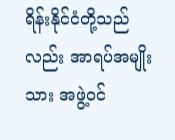ရိန်းနိုင်ငံတို့သည်လည်း အာရပ်အမျိုးသား အဖွဲ့ဝင်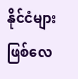နိုင်ငံများ ဖြစ်လေ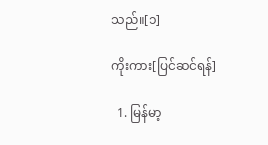သည်။[၁]

ကိုးကား[ပြင်ဆင်ရန်]

  1. မြန်မာ့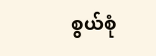စွယ်စုံ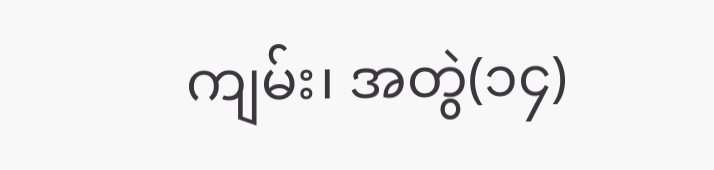ကျမ်း၊ အတွဲ(၁၄)